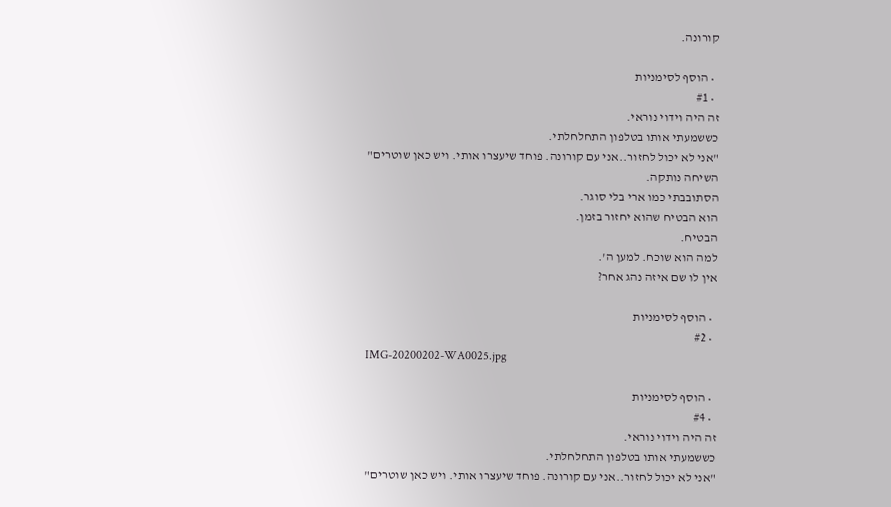קורונה.

  • הוסף לסימניות
  • #1
זה היה וידוי נוראי.
כששמעתי אותו בטלפון התחלחלתי.
"אני לא יכול לחזור..אני עם קורונה. פוחד שיעצרו אותי. ויש כאן שוטרים"
השיחה נותקה.
הסתובבתי כמו ארי בלי סוגר.
הוא הבטיח שהוא יחזור בזמן.
הבטיח.
למה הוא שוכח. למען ה'.
אין לו שם איזה נהג אחר?

  • הוסף לסימניות
  • #2
IMG-20200202-WA0025.jpg

  • הוסף לסימניות
  • #4
זה היה וידוי נוראי.
כששמעתי אותו בטלפון התחלחלתי.
"אני לא יכול לחזור..אני עם קורונה. פוחד שיעצרו אותי. ויש כאן שוטרים"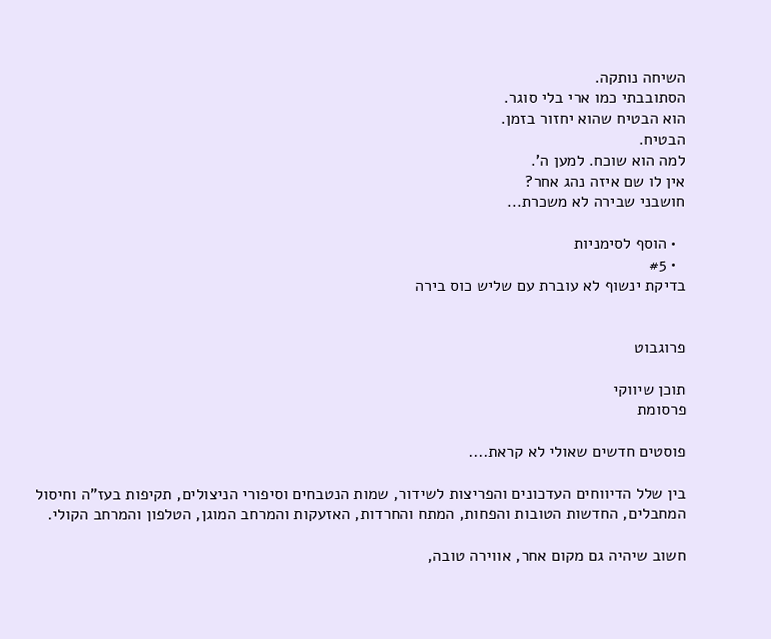השיחה נותקה.
הסתובבתי כמו ארי בלי סוגר.
הוא הבטיח שהוא יחזור בזמן.
הבטיח.
למה הוא שוכח. למען ה'.
אין לו שם איזה נהג אחר?
חושבני שבירה לא משכרת...

  • הוסף לסימניות
  • #5
בדיקת ינשוף לא עוברת עם שליש כוס בירה


פרוגבוט

תוכן שיווקי
פרסומת

פוסטים חדשים שאולי לא קראת....

בין שלל הדיווחים העדכונים והפריצות לשידור, שמות הנטבחים וסיפורי הניצולים, תקיפות בעז"ה וחיסול המחבלים, החדשות הטובות והפחות, המתח והחרדות, האזעקות והמרחב המוגן, הטלפון והמרחב הקולי.

חשוב שיהיה גם מקום אחר, אווירה טובה,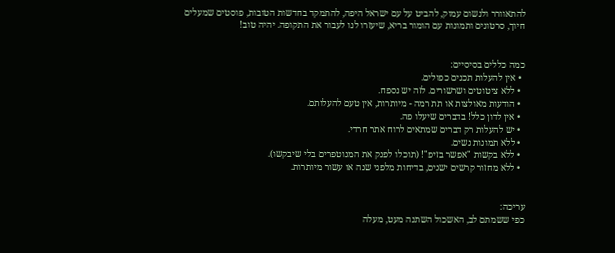להתאוורר ולנשום עמוק, להביט על עם ישראל היפה, להתמקד בחדשות הטובות, פוסטים שמעלים חיוך, סרטונים ותמונות עם הומור בריא, שיעזרו לנו לעבור את התקופה. יהיה טוב!


כמה כללים בסיסיים:
  • אין להעלות תכנים כפולים.
  • ללא ציטוטים ושרשורים. לזה יש נספח.
  • הודעות מאולצות או תת רמה - מיותרות, אין טעם להעלותם.
  • אין לדון כלל! בדברים שיעלו פה.
  • יש להעלות רק דברים שמתאים לרוח אתר חרדי.
  • ללא תמונות נשים.
  • ללא בקשות "אפשר בזיפ"! (תוכלו לפנק את המנוטפרים בלי שיבקשו).
  • ללא מחזור קרשים ישנים, בדיחות מלפני שנה או עשור מיותרות.


עריכה:
כפי ששמתם לב, האשכול השתנה מעט, מעלה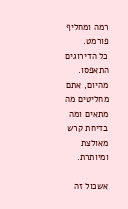רמה ומחליף פורמט.
כל הדירוגים התאפסו. מהיום, אתם מחליטים מה מתאים ומה בדיחת קרש מאולצת ומיותרת.

אשכול זה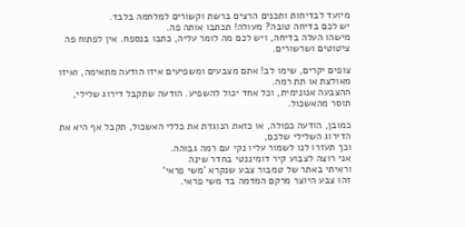מיועד לבדיחות ותכנים הרצים ברשת וקשורים למלחמה בלבד.
יש לכם בדיחה טובה? מעולה! תכתבו אותה פה.
מישהו העלה בדיחה, ויש לכם מה לומר עליה, כתבו בנספח. אין לפתוח פה ציטוטים ושרשורים.

צופים יקרים, שימו לב! אתם מצבעים ומשפיעים איזו הודעה מתאימה, ואיזו מאולצת או תת רמה.
ההצבעה אנונימית, וכל אחד יכול להשפיע. הודעה שתקבל דירוג שלילי, תוסר מהאשכול.

כמובן, הודעה כפולה, או כזאת הנוגדת את כללי האשכול, תקבל אף היא את הדירוג השלילי שלכם,
וכך תעזרו לנו לשמור עליו נקי עם רמה גבוהה.
אני רוצה לצבוע קיר דומיננטי בחדר שינה
וראיתי באתר של טמבור צבע שנקרא 'משי פראי'
זהו צבע היוצר מרקם המדמה בד משי פראי.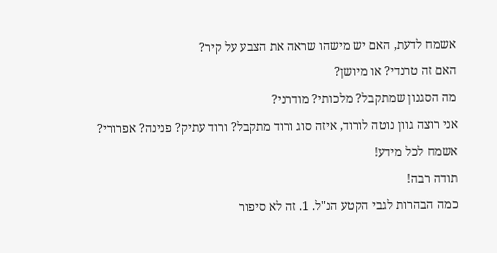אשמח לדעת, האם יש מישהו שראה את הצבע על קיר?
האם זה טרנדי? או מיושן?
מה הסגנון שמתקבל? מלכותי? מודרני?
אני רוצה גוון נוטה לורוד, איזה סוג ורוד מתקבל? ורוד עתיק? פנינה? אפרורי?
אשמח לכל מידע!
תודה רבה!
כמה הבהרות לגבי הקטע הנ"ל. 1. זה לא סיפור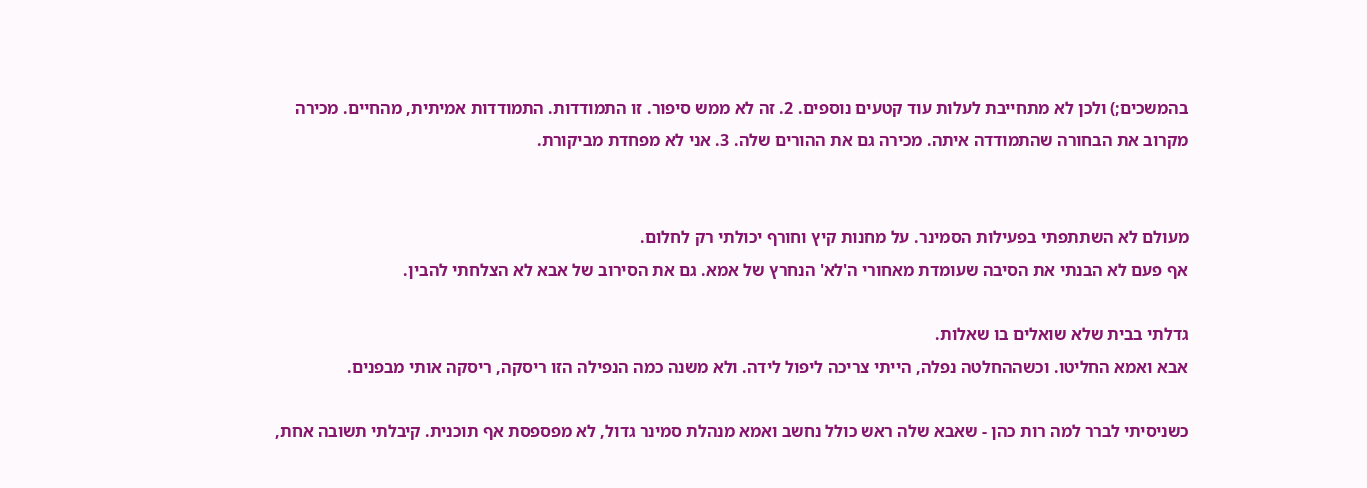בהמשכים;) ולכן לא מתחייבת לעלות עוד קטעים נוספים. 2. זה לא ממש סיפור. זו התמודדות. התמודדות אמיתית, מהחיים. מכירה מקרוב את הבחורה שהתמודדה איתה. מכירה גם את ההורים שלה. 3. אני לא מפחדת מביקורת.


מעולם לא השתתפתי בפעילות הסמינר. על מחנות קיץ וחורף יכולתי רק לחלום.
אף פעם לא הבנתי את הסיבה שעומדת מאחורי ה'לא' הנחרץ של אמא. גם את הסירוב של אבא לא הצלחתי להבין.

גדלתי בבית שלא שואלים בו שאלות.
אבא ואמא החליטו. וכשההחלטה נפלה, הייתי צריכה ליפול לידה. ולא משנה כמה הנפילה הזו ריסקה, ריסקה אותי מבפנים.

כשניסיתי לברר למה רות כהן - שאבא שלה ראש כולל נחשב ואמא מנהלת סמינר גדול, לא מפספסת אף תוכנית. קיבלתי תשובה אחת,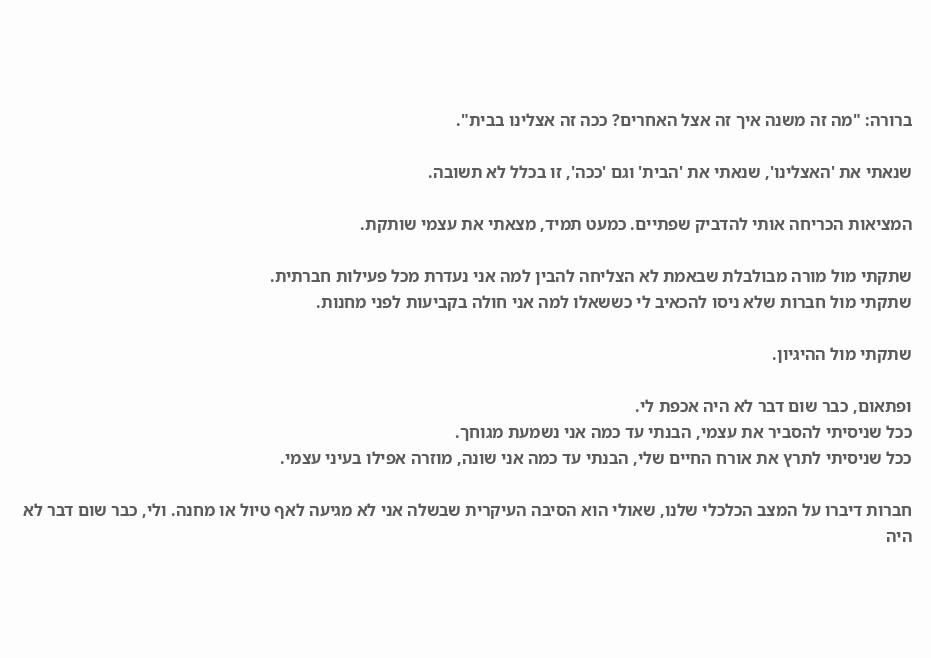ברורה: "מה זה משנה איך זה אצל האחרים? ככה זה אצלינו בבית".

שנאתי את 'האצלינו', שנאתי את 'הבית' וגם 'ככה', זו בכלל לא תשובה.

המציאות הכריחה אותי להדביק שפתיים. כמעט תמיד, מצאתי את עצמי שותקת.

שתקתי מול מורה מבולבלת שבאמת לא הצליחה להבין למה אני נעדרת מכל פעילות חברתית.
שתקתי מול חברות שלא ניסו להכאיב לי כששאלו למה אני חולה בקביעות לפני מחנות.

שתקתי מול ההיגיון.

ופתאום, כבר שום דבר לא היה אכפת לי.
ככל שניסיתי להסביר את עצמי, הבנתי עד כמה אני נשמעת מגוחך.
ככל שניסיתי לתרץ את אורח החיים שלי, הבנתי עד כמה אני שונה, מוזרה אפילו בעיני עצמי.

חברות דיברו על המצב הכלכלי שלנו, שאולי הוא הסיבה העיקרית שבשלה אני לא מגיעה לאף טיול או מחנה. ולי, כבר שום דבר לא היה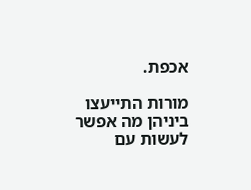אכפת.

מורות התייעצו ביניהן מה אפשר לעשות עם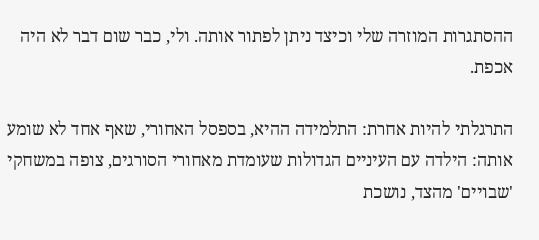ההסתגרות המוזרה שלי וכיצד ניתן לפתור אותה. ולי, כבר שום דבר לא היה אכפת.

התרגלתי להיות אחרת: התלמידה ההיא, בספסל האחורי, שאף אחד לא שומע אותה: הילדה עם העיניים הגדולות שעומדת מאחורי הסורגים, צופה במשחקי 'שבויים' מהצד, נושכת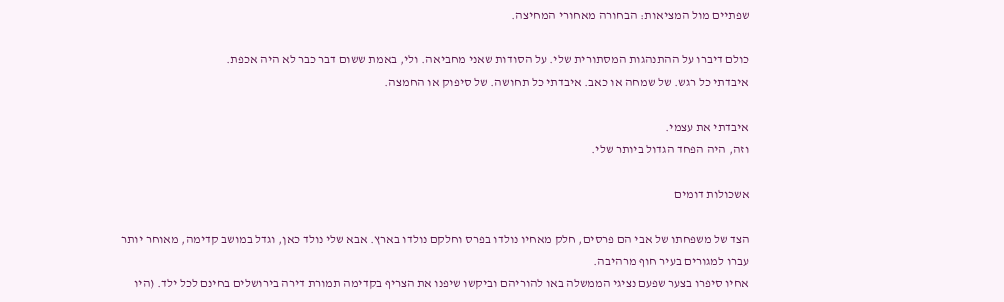שפתיים מול המציאות: הבחורה מאחורי המחיצה.

כולם דיברו על ההתנהגות המסתורית שלי. על הסודות שאני מחביאה. ולי, באמת ששום דבר כבר לא היה אכפת.
איבדתי כל רגש. של שמחה או כאב. איבדתי כל תחושה. של סיפוק או החמצה.

איבדתי את עצמי.
וזה, היה הפחד הגדול ביותר שלי.

אשכולות דומים

הצד של משפחתו של אבי הם פרסים, חלק מאחיו נולדו בפרס וחלקם נולדו בארץ. אבא שלי נולד כאן, וגדל במושב קדימה, מאוחר יותר עברו למגורים בעיר חוף מרהיבה.
אחיו סיפרו בצער שפעם נציגי הממשלה באו להוריהם וביקשו שיפנו את הצריף בקדימה תמורת דירה בירושלים בחינם לכל ילד. (היו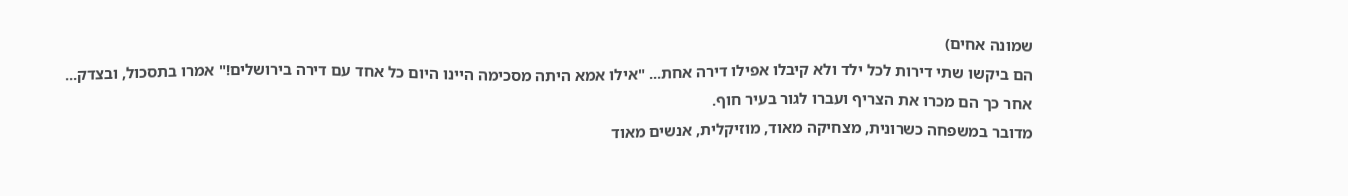שמונה אחים)
הם ביקשו שתי דירות לכל ילד ולא קיבלו אפילו דירה אחת... "אילו אמא היתה מסכימה היינו היום כל אחד עם דירה בירושלים!" אמרו בתסכול, ובצדק...
אחר כך הם מכרו את הצריף ועברו לגור בעיר חוף.
מדובר במשפחה כשרונית, מצחיקה מאוד, מוזיקלית, אנשים מאוד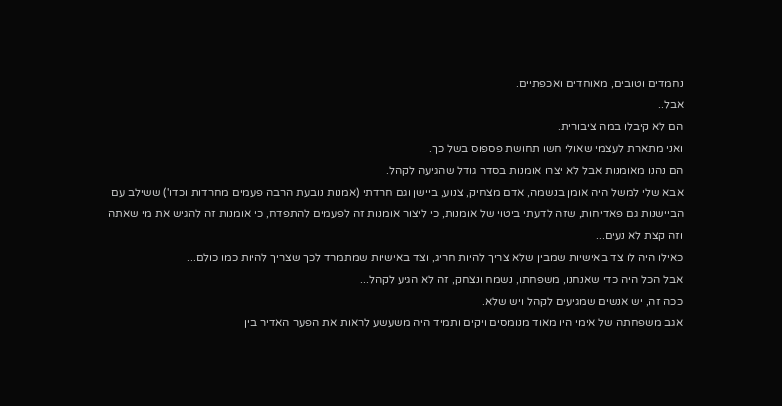נחמדים וטובים, מאוחדים ואכפתיים.
אבל..
הם לא קיבלו במה ציבורית.
ואני מתארת לעצמי שאולי חשו תחושת פספוס בשל כך.
הם נהנו מאומנות אבל לא יצרו אומנות בסדר גודל שהגיעה לקהל.
אבא שלי למשל היה אומן בנשמה, אדם מצחיק, צנוע, ביישן וגם חרדתי (אמנות נובעת הרבה פעמים מחרדות וכדו') ששילב עם הביישנות גם פאדיחות, שזה לדעתי ביטוי של אומנות, כי ליצור אומנות זה לפעמים להתפדח, כי אומנות זה להגיש את מי שאתה וזה קצת לא נעים...
כאילו היה לו צד באישיות שמבין שלא צריך להיות חריג, וצד באישיות שמתמרד לכך שצריך להיות כמו כולם...
אבל הכל היה כדי שאנחנו, משפחתו, נשמח ונצחק, זה לא הגיע לקהל...
ככה זה, יש אנשים שמגיעים לקהל ויש שלא.
אגב משפחתה של אימי היו מאוד מנומסים ויקים ותמיד היה משעשע לראות את הפער האדיר בין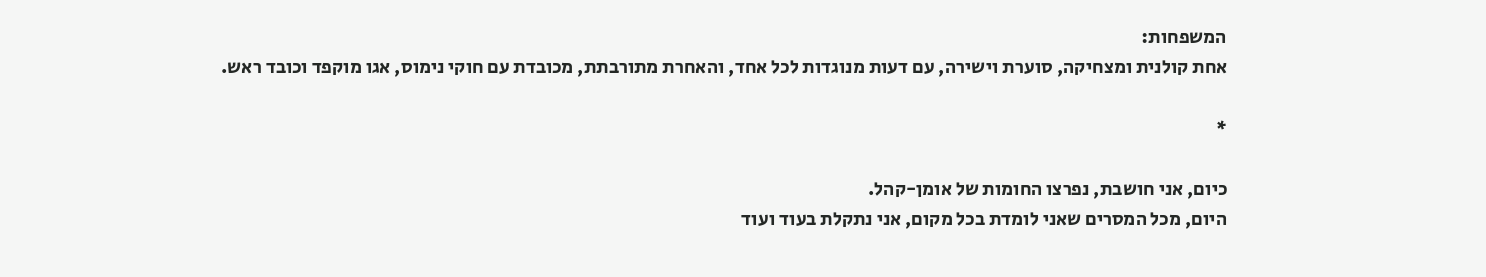המשפחות:
אחת קולנית ומצחיקה, סוערת וישירה, עם דעות מנוגדות לכל אחד, והאחרת מתורבתת, מכובדת עם חוקי נימוס, אגו מוקפד וכובד ראש.

*

כיום, אני חושבת, נפרצו החומות של אומן-קהל.
היום, מכל המסרים שאני לומדת בכל מקום, אני נתקלת בעוד ועוד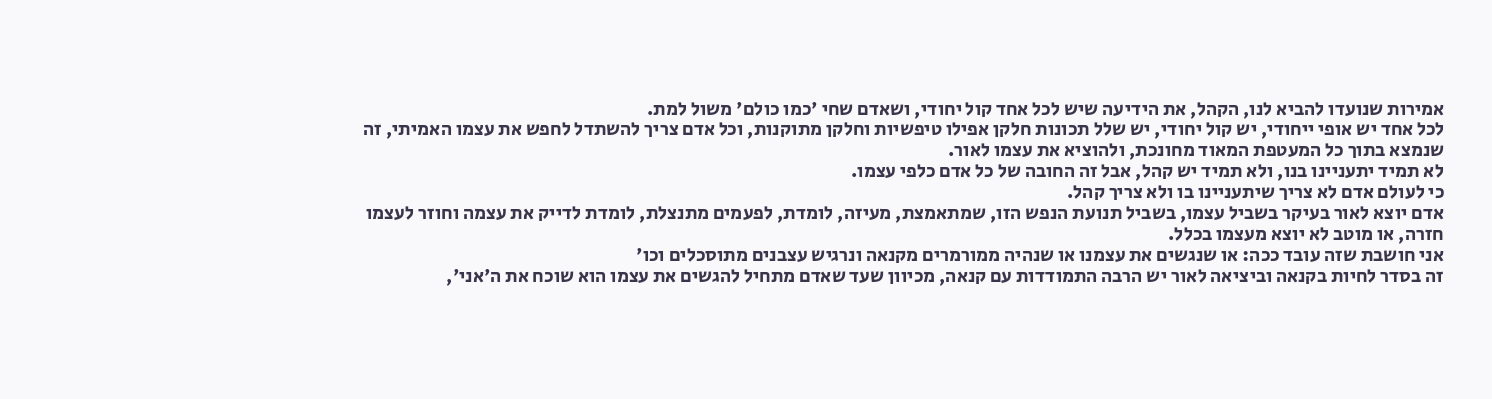אמירות שנועדו להביא לנו, הקהל, את הידיעה שיש לכל אחד קול יחודי, ושאדם שחי 'כמו כולם' משול למת.
לכל אחד יש אופי ייחודי, יש קול יחודי, יש שלל תכונות חלקן אפילו טיפשיות וחלקן מתוקנות, וכל אדם צריך להשתדל לחפש את עצמו האמיתי, זה שנמצא בתוך כל המעטפת המאוד מחונכת, ולהוציא את עצמו לאור.
לא תמיד יתעניינו בנו, ולא תמיד יש קהל, אבל זה החובה של כל אדם כלפי עצמו.
כי לעולם אדם לא צריך שיתעניינו בו ולא צריך קהל.
אדם יוצא לאור בעיקר בשביל עצמו, בשביל תנועת הנפש הזו, שמתאמצת, מעיזה, לומדת, לפעמים מתנצלת, לומדת לדייק את עצמה וחוזר לעצמו חזרה, או מוטב לא יוצא מעצמו בכלל.
אני חושבת שזה עובד ככה: או שנגשים את עצמנו או שנהיה ממורמרים מקנאה ונרגיש עצבנים מתוסכלים וכו'
זה בסדר לחיות בקנאה וביציאה לאור יש הרבה התמודדות עם קנאה, מכיוון שעד שאדם מתחיל להגשים את עצמו הוא שוכח את ה'אני',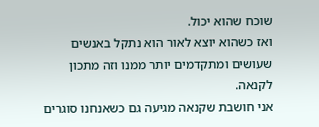שוכח שהוא יכול.
ואז כשהוא יוצא לאור הוא נתקל באנשים שעושים ומתקדמים יותר ממנו וזה מתכון לקנאה.
אני חושבת שקנאה מגיעה גם כשאנחנו סוגרים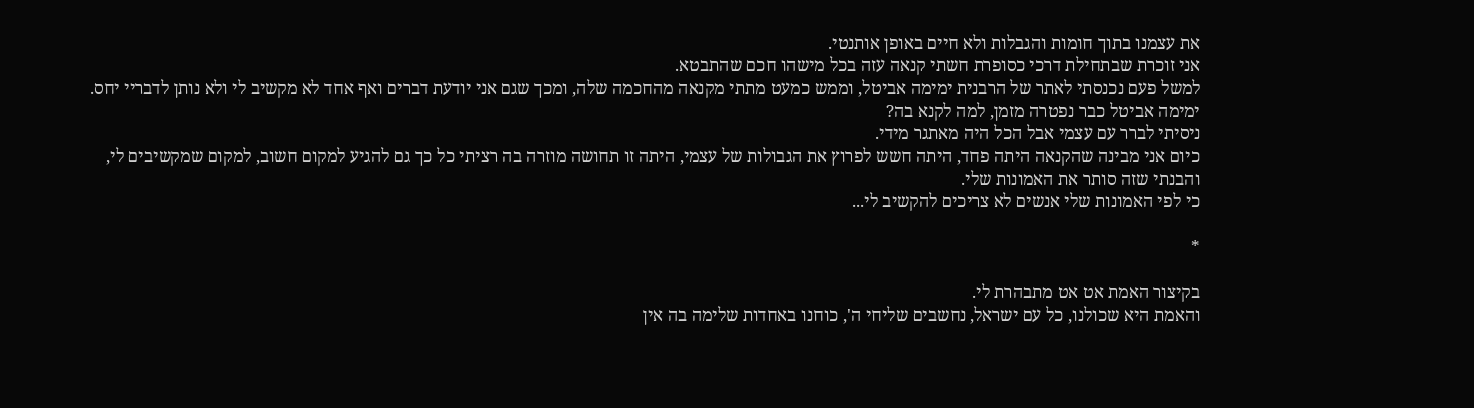את עצמנו בתוך חומות והגבלות ולא חיים באופן אותנטי.
אני זוכרת שבתחילת דרכי כסופרת חשתי קנאה עזה בכל מישהו חכם שהתבטא.
למשל פעם נכנסתי לאתר של הרבנית ימימה אביטל, וממש כמעט מתתי מקנאה מהחכמה שלה, ומכך שגם אני יודעת דברים ואף אחד לא מקשיב לי ולא נותן לדבריי יחס.
ימימה אביטל כבר נפטרה מזמן, למה לקנא בה?
ניסיתי לברר עם עצמי אבל הכל היה מאתגר מידי.
כיום אני מבינה שהקנאה היתה פחד, היתה חשש לפרוץ את הגבולות של עצמי, היתה זו תחושה מוזרה בה רציתי כל כך גם להגיע למקום חשוב, למקום שמקשיבים לי, והבנתי שזה סותר את האמונות שלי.
כי לפי האמונות שלי אנשים לא צריכים להקשיב לי...

*

בקיצור האמת אט אט מתבהרת לי.
והאמת היא שכולנו, כל עם ישראל, נחשבים שליחי ה', כוחנו באחדות שלימה בה אין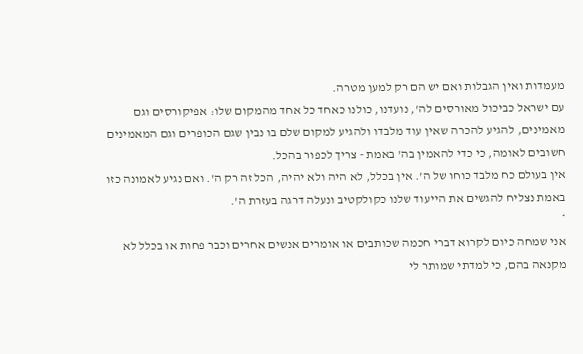מעמדות ואין הגבלות ואם יש הם רק למען מטרה.
עם ישראל כביכול מאורסים לה', נועדנו, כולנו כאחד כל אחד מהמקום שלו: אפיקורסים וגם מאמינים, להגיע להכרה שאין עוד מלבדו ולהגיע למקום שלם בו נבין שגם הכופרים וגם המאמינים חשובים לאומה, כי כדי להאמין בה' באמת - צריך לכפור בהכל.
אין בעולם כח מלבד כוחו של ה'. אין בכלל, לא היה ולא יהיה, הכל זה רק ה'. ואם נגיע לאמונה כזו באמת נצליח להגשים את הייעוד שלנו כקולקטיב ונעלה דרגה בעזרת ה'.
*
אני שמחה כיום לקרוא דברי חכמה שכותבים או אומרים אנשים אחרים וכבר פחות או בכלל לא מקנאה בהם, כי למדתי שמותר לי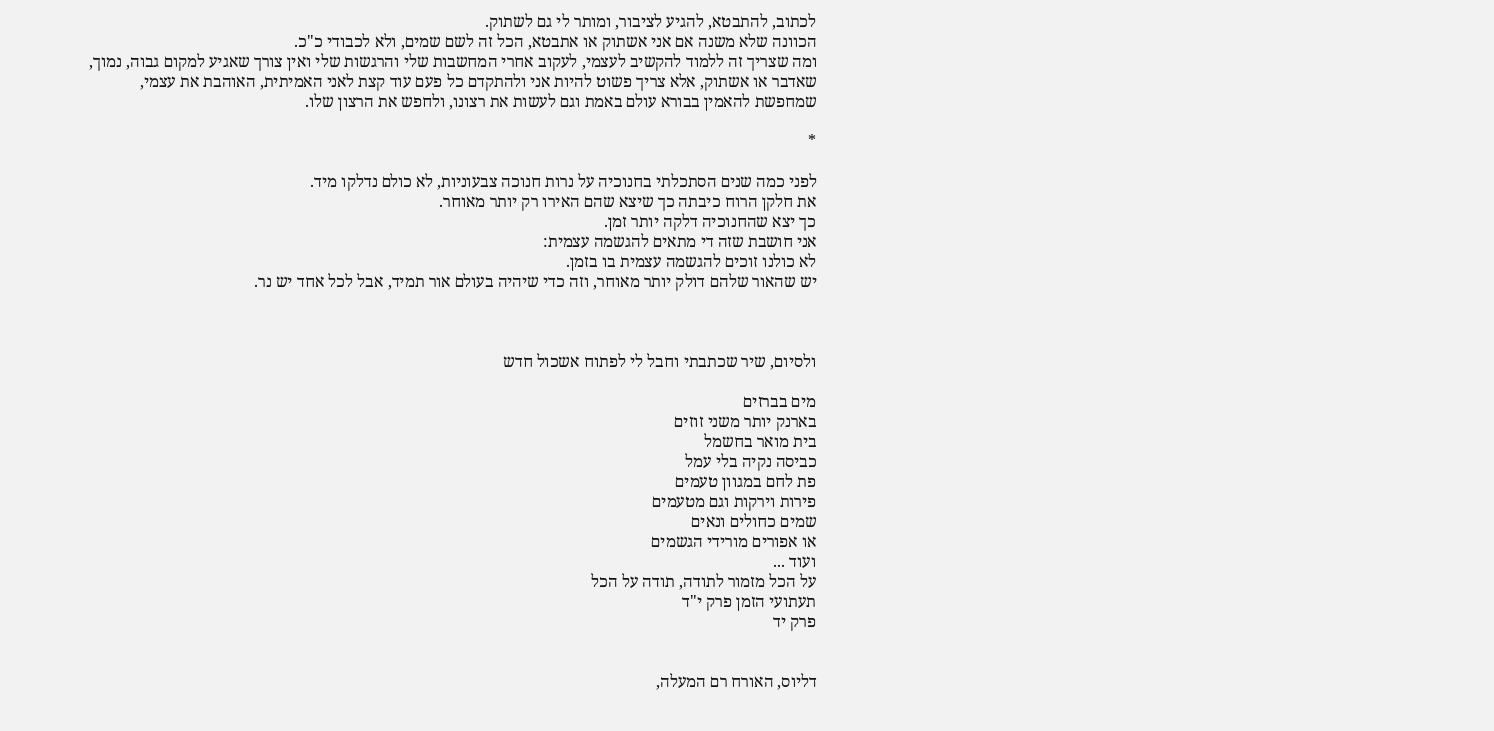לכתוב, להתבטא, להגיע לציבור, ומותר לי גם לשתוק.
הכוונה שלא משנה אם אני אשתוק או אתבטא, הכל זה לשם שמים, ולא לכבודי כ"כ.
ומה שצריך זה ללמוד להקשיב לעצמי, לעקוב אחרי המחשבות שלי והרגשות שלי ואין צורך שאגיע למקום גבוה, נמוך, שאדבר או אשתוק, אלא צריך פשוט להיות אני ולהתקדם כל פעם עוד קצת לאני האמיתית, האוהבת את עצמי, שמחפשת להאמין בבורא עולם באמת וגם לעשות את רצונו, ולחפש את הרצון שלו.

*

לפני כמה שנים הסתכלתי בחנוכיה על נרות חנוכה צבעוניות, לא כולם נדלקו מיד.
את חלקן הרוח כיבתה כך שיצא שהם האירו רק יותר מאוחר.
כך יצא שהחנוכיה דלקה יותר זמן.
אני חושבת שזה די מתאים להגשמה עצמית:
לא כולנו זוכים להגשמה עצמית בו בזמן.
יש שהאור שלהם דולק יותר מאוחר, וזה כדי שיהיה בעולם אור תמיד, אבל לכל אחד יש נר.



ולסיום, שיר שכתבתי וחבל לי לפתוח אשכול חדש

מים בברזים
בארנק יותר משני זוזים
בית מואר בחשמל
כביסה נקיה בלי עמל
פת לחם במגוון טעמים
פירות וירקות וגם מטעמים
שמים כחולים ונאים
או אפורים מורידי הגשמים
ועוד ...
על הכל מזמור לתודה, תודה על הכל
תעתועי הזמן פרק י"ד
פרק יד


דליוס, האורח רם המעלה,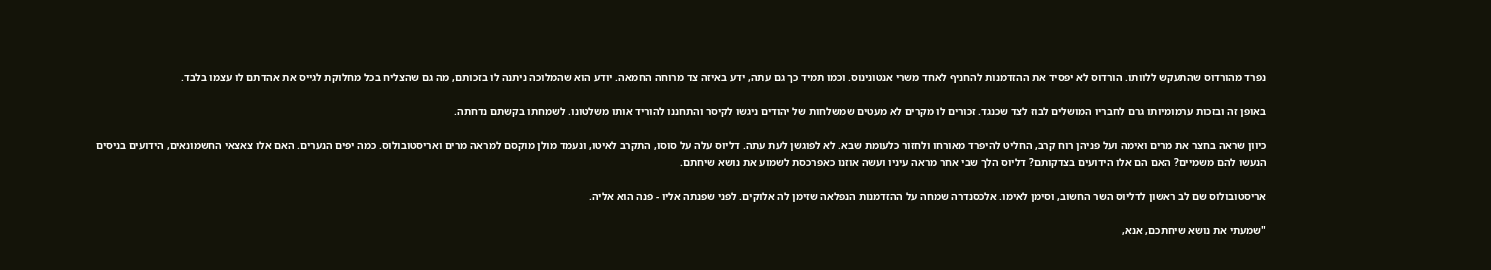נפרד מהורדוס שהתעקש ללוותו. הורדוס לא יפסיד את ההזדמנות להחניף לאחד משרי אנטונינוס. וכמו תמיד כך גם עתה, ידע באיזה צד מרוחה החמאה. יודע הוא שהמלוכה ניתנה לו בזכותם, מה גם שהצליח בכל מחלוקת לגייס את אהדתם לו עצמו בלבד.

באופן זה ובזכות ערמומיותו גרם לחבריו המושלים לבוז לצד שכנגד. זכורים לו מקרים לא מעטים שמשלחות של יהודים ניגשו לקיסר והתחננו להוריד אותו משלטונו. לשמחתו בקשתם נדחתה.

כיוון שראה בחצר את מרים ואימה ועל פניהן רוח קרב, החליט להיפרד מאורחו ולחזור כלעומת שבא. לא לפוגשן לעת עתה. דליוס עלה על סוסו, התקרב לאיטו, ונעמד מולן מוקסם למראה מרים ואריסטובולוס. כמה יפים הנערים. האם אלו צאצאי החשמונאים, הידועים בניסים הנעשו להם משמיים? האם הם אלו הידועים בצדקותם? דליוס הלך שבי אחר מראה עיניו ועשה אוזנו כאפרכסת לשמוע את נושא שיחתם.

אריסטובולוס שם לב ראשון לדליוס השר החשוב, וסימן לאימו. אלכסנדרה שמחה על ההזדמנות הנפלאה שזימן לה אלוקים. לפני שפנתה אליו - פנה הוא אליה.

"שמעתי את נושא שיחתכם, אנא,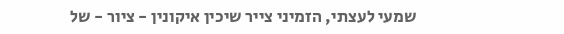שמעי לעצתי, הזמיני צייר שיכין איקונין - ציור - של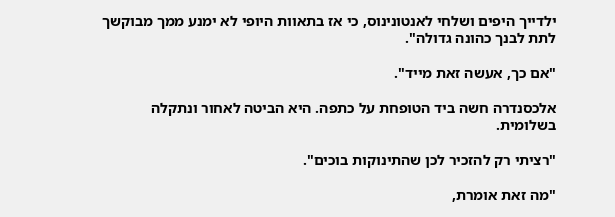ילדייך היפים ושלחי לאנטונינוס, כי אז בתאוות היופי לא ימנע ממך מבוקשך לתת לבנך כהונה גדולה".

"אם כך, אעשה זאת מייד".

אלכסנדרה חשה ביד הטופחת על כתפה. היא הביטה לאחור ונתקלה בשלומית.

"רציתי רק להזכיר לכן שהתינוקות בוכים".

"מה זאת אומרת,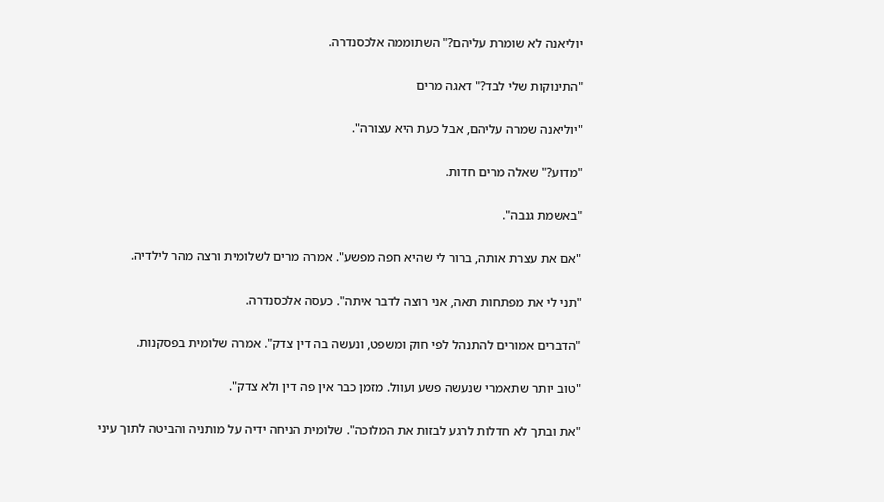יוליאנה לא שומרת עליהם?" השתוממה אלכסנדרה.

"התינוקות שלי לבד?" דאגה מרים

"יוליאנה שמרה עליהם, אבל כעת היא עצורה".

"מדוע?" שאלה מרים חדות.

"באשמת גנבה".

"אם את עצרת אותה, ברור לי שהיא חפה מפשע". אמרה מרים לשלומית ורצה מהר לילדיה.

"תני לי את מפתחות תאה, אני רוצה לדבר איתה". כעסה אלכסנדרה.

"הדברים אמורים להתנהל לפי חוק ומשפט, ונעשה בה דין צדק". אמרה שלומית בפסקנות.

"טוב יותר שתאמרי שנעשה פשע ועוול. מזמן כבר אין פה דין ולא צדק".

"את ובתך לא חדלות לרגע לבזות את המלוכה". שלומית הניחה ידיה על מותניה והביטה לתוך עיני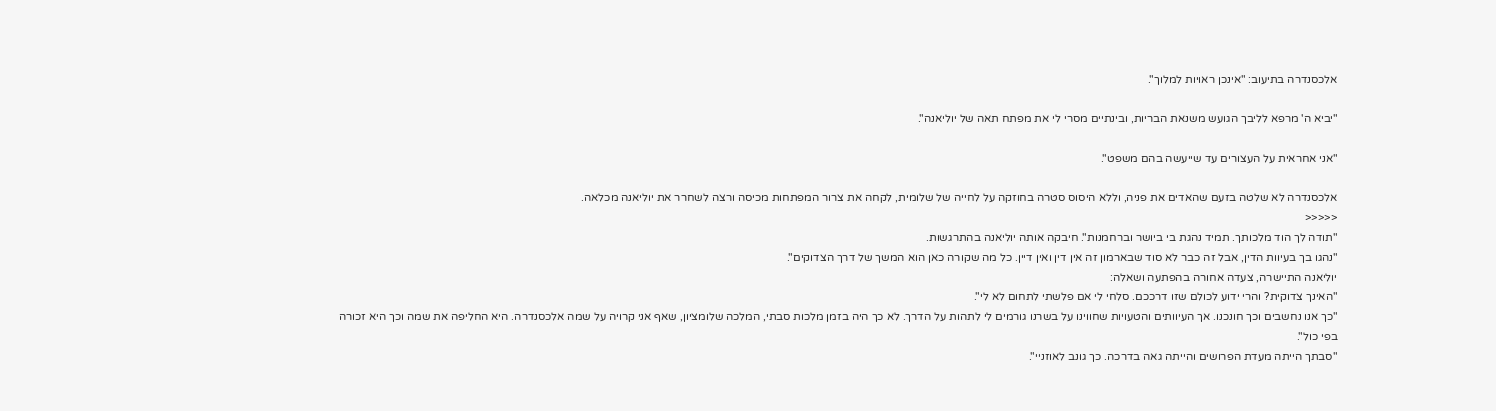אלכסנדרה בתיעוב: "אינכן ראויות למלוך".

"יביא ה' מרפא לליבך הגועש משנאת הבריות, ובינתיים מסרי לי את מפתח תאה של יוליאנה".

"אני אחראית על העצורים עד שייעשה בהם משפט".

אלכסנדרה לא שלטה בזעם שהאדים את פניה, וללא היסוס סטרה בחוזקה על לחייה של שלומית, לקחה את צרור המפתחות מכיסה ורצה לשחרר את יוליאנה מכלאה.
<<<<<
"תודה לך הוד מלכותך. תמיד נהגת בי ביושר וברחמנות". חיבקה אותה יוליאנה בהתרגשות.
"נהגו בך בעיוות הדין, אבל זה כבר לא סוד שבארמון זה אין דין ואין דיין. כל מה שקורה כאן הוא המשך של דרך הצדוקים".
יוליאנה התיישרה, צעדה אחורה בהפתעה ושאלה:
"האינך צדוקית? והרי ידוע לכולם שזו דרככם. סלחי לי אם פלשתי לתחום לא לי".
"כך אנו נחשבים וכך חונכנו. אך העיוותים והטעויות שחווינו על בשרנו גורמים לי לתהות על הדרך. לא כך היה בזמן מלכות סבתי, המלכה שלומציון, שאף אני קרויה על שמה אלכסנדרה. היא החליפה את שמה וכך היא זכורה בפי כול".
"סבתך הייתה מעדת הפרושים והייתה גאה בדרכה. כך גונב לאוזניי".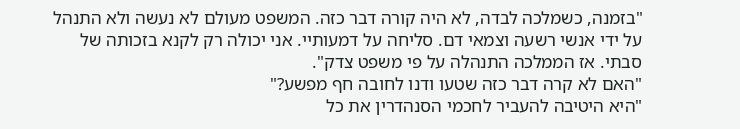"בזמנה, כשמלכה לבדה, לא היה קורה דבר כזה. המשפט מעולם לא נעשה ולא התנהל על ידי אנשי רשעה וצמאי דם. סליחה על דמעותיי. אני יכולה רק לקנא בזכותה של סבתי. אז הממלכה התנהלה על פי משפט צדק".
"האם לא קרה דבר כזה שטעו ודנו לחובה חף מפשע?"
"היא היטיבה להעביר לחכמי הסנהדרין את כל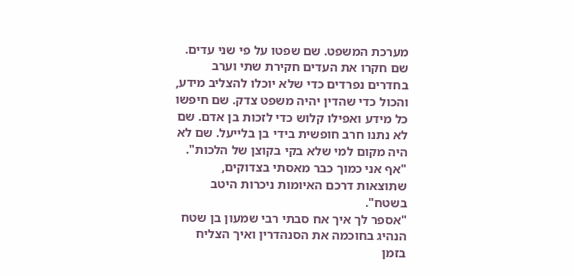מערכת המשפט. שם שפטו על פי שני עדים. שם חקרו את העדים חקירת שתי וערב בחדרים נפרדים כדי שלא יוכלו להצליב מידע, והכול כדי שהדין יהיה משפט צדק. שם חיפשו כל מידע ואפילו קלוש כדי לזכות בן אדם. שם לא נתנו חרב חופשית בידי בן בלייעל. שם לא היה מקום למי שלא בקי בקוצן של הלכות".
"אף אני כמוך כבר מאסתי בצדוקים, שתוצאות דרכם האיומות ניכרות היטב בשטח".
"אספר לך איך אח סבתי רבי שמעון בן שטח הנהיג בחוכמה את הסנהדרין ואיך הצליח בזמן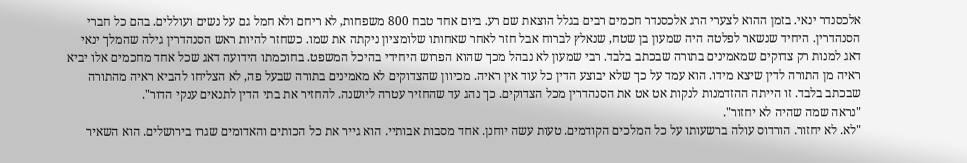אלכסנדר ינאי. בזמן ההוא לצערי הרג אלכסנדר חכמים רבים בגלל הוצאת שם רע. ביום אחד טבח 800 משפחות, לא ריחם ולא חמל גם על נשים ועוללים. בהם כל חברי הסנהדרין. היחיד שנשאר לפלטה היה שמעון בן שטח, שנאלץ לברוח אבל חזר לאחר שאחותו שלומציון ניקתה את שמו. כשחזר להיות ראש הסנהדרין גילה שהמלך ינאי דאג למנות רק צדוקים שמאמינים בתורה שבכתב בלבד. רבי שמעון לא נבהל מכך שהוא הפרוש היחידי בהיכל המשפט. בחוכמתו הידועה דאג שכל אחד מחכמים אלו יביא ראיה מן התורה לדין שיצא מידו. הוא עמד על כך שלא יבוצע הדין כל עוד אין ראיה. מכיוון שהצדוקים לא מאמינים בתורה שבעל פה, לא הצליחו להביא ראיה מהתורה שבכתב בלבד. זו הייתה ההזדמנות לנקות אט אט את הסנהדרין מכל הצדוקים. כך נהג עד שהחזיר עטרה ליושנה. להחזיר את בתי הדין לתנאים ענקי הדור".
"נראה שמה שהיה לא יחזור".
"לא. לא יחזור. הורדוס עולה ברשעותו על כל המלכים הקודמים. טעות עשה יוחנן. אחד מסבות אבותיי. הוא גייר את כל הכותים והאדומים שגרו בירושלים. הוא השאיר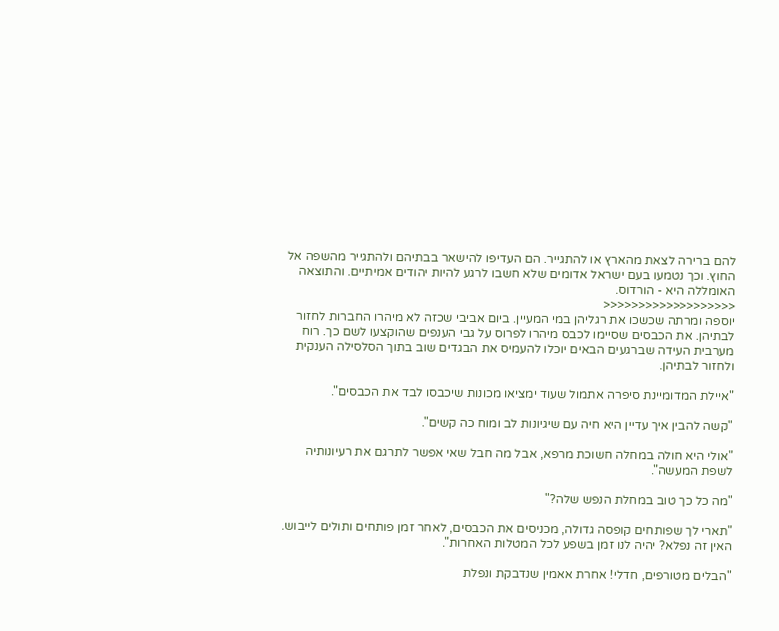להם ברירה לצאת מהארץ או להתגייר. הם העדיפו להישאר בבתיהם ולהתגייר מהשפה אל החוץ. וכך נטמעו בעם ישראל אדומים שלא חשבו לרגע להיות יהודים אמיתיים. והתוצאה האומללה היא - הורדוס.
<<<<<<<<<<<<<<<<<<<
יוספה ומרתה שכשכו את רגליהן במי המעיין. ביום אביבי שכזה לא מיהרו החברות לחזור לבתיהן. את הכבסים שסיימו לכבס מיהרו לפרוס על גבי הענפים שהוקצעו לשם כך. רוח מערבית העידה שברגעים הבאים יוכלו להעמיס את הבגדים שוב בתוך הסלסילה הענקית ולחזור לבתיהן.

"איילת המדומיינת סיפרה אתמול שעוד ימציאו מכונות שיכבסו לבד את הכבסים".

"קשה להבין איך עדיין היא חיה עם שיגיונות לב ומוח כה קשים".

"אולי היא חולה במחלה חשוכת מרפא, אבל מה חבל שאי אפשר לתרגם את רעיונותיה לשפת המעשה".

"מה כל כך טוב במחלת הנפש שלה?"

"תארי לך שפותחים קופסה גדולה, מכניסים את הכבסים, לאחר זמן פותחים ותולים לייבוש. האין זה נפלא? יהיה לנו זמן בשפע לכל המטלות האחרות".

"הבלים מטורפים, חדלי! אחרת אאמין שנדבקת ונפלת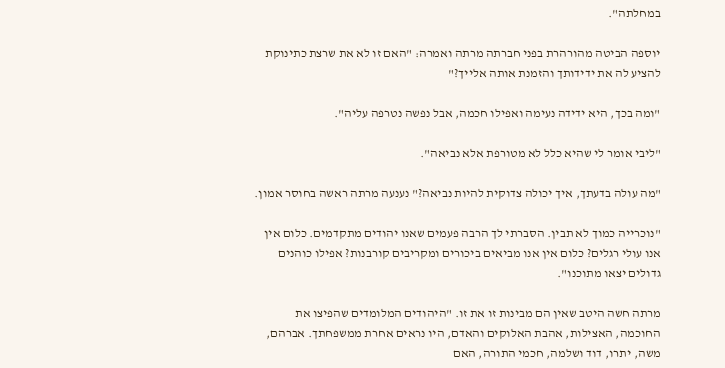במחלתה".

יוספה הביטה מהורהרת בפני חברתה מרתה ואמרה: "האם זו לא את שרצת כתינוקת להציע לה את ידידותך והזמנת אותה אלייך?"

"ומה בכך, היא ידידה נעימה ואפילו חכמה, אבל נפשה נטרפה עליה".

"ליבי אומר לי שהיא כלל לא מטורפת אלא נביאה".

"מה עולה בדעתך, איך יכולה צדוקית להיות נביאה?" נענעה מרתה ראשה בחוסר אמון.

"נוכרייה כמוך לא תבין. הסברתי לך הרבה פעמים שאנו יהודים מתקדמים. כלום אין אנו עולי רגלים? כלום אין אנו מביאים ביכורים ומקריבים קורבנות? אפילו כוהנים גדולים יצאו מתוכנו".

מרתה חשה היטב שאין הם מבינות זו את זו. "היהודים המלומדים שהפיצו את החוכמה, האצילות, אהבת האלוקים והאדם, היו נראים אחרת ממשפחתך. אברהם, משה, יתרו, דוד ושלמה, חכמי התורה, האם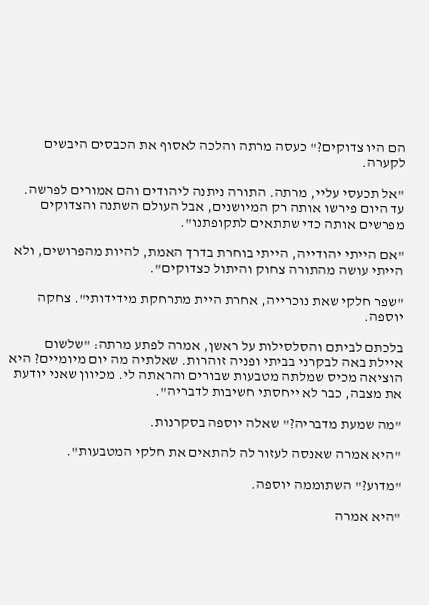הם היו צדוקים?" כעסה מרתה והלכה לאסוף את הכבסים היבשים לקערה.

"אל תכעסי עליי, מרתה. התורה ניתנה ליהודים והם אמורים לפרשה. עד היום פירשו אותה רק המיושנים, אבל העולם השתנה והצדוקים מפרשים אותה כדי שתתאים לתקופתנו".

"אם הייתי יהודייה, הייתי בוחרת בדרך האמת, להיות מהפרושים, ולא הייתי עושה מהתורה צחוק והיתול כצדוקים".

"שפר חלקי שאת נוכרייה, אחרת היית מתרחקת מידידותי". צחקה יוספה.

בלכתם לביתם והסלסילות על ראשן, אמרה לפתע מרתה: "שלשום איילת באה לבקרני בביתי ופניה זוהרות. שאלתיה מה יום מיומיים? היא הוציאה מכיס שמלתה מטבעות שבורים והראתה לי. מכיוון שאני יודעת את מצבה, כבר לא ייחסתי חשיבות לדבריה".

"מה שמעת מדבריה?" שאלה יוספה בסקרנות.

"היא אמרה שאנסה לעזור לה להתאים את חלקי המטבעות".

"מדוע?" השתוממה יוספה.

"היא אמרה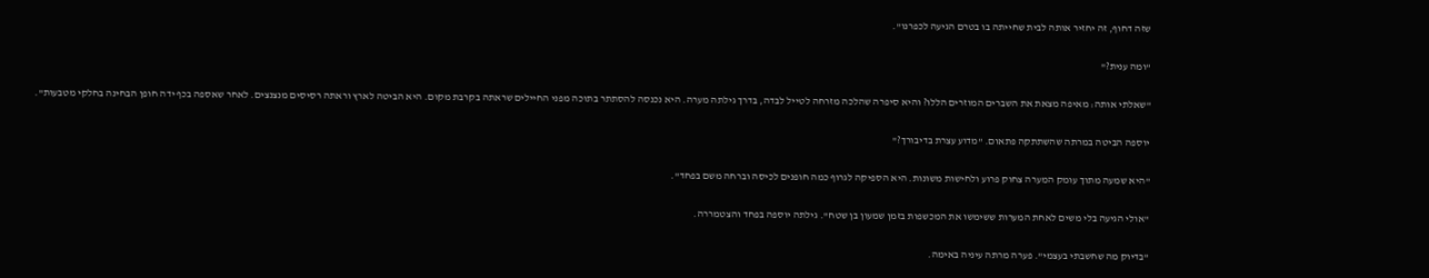שזה דחוף, זה יחזיר אותה לבית שחייתה בו בטרם הגיעה לכפרנו".

"ומה ענית?"

"שאלתי אותה: מאיפה מצאת את השברים המוזרים הללו? והיא סיפרה שהלכה מזרחה לטייל לבדה, בדרך גילתה מערה. היא נכנסה להסתתר בתוכה מפני החיילים שראתה בקרבת מקום. היא הביטה לארץ וראתה רסיסים מנצנצים. לאחר שאספה בכף ידה חופן הבחינה בחלקי מטבעות".

יוספה הביטה במרתה שהשתתקה פתאום. "מדוע עצרת בדיבורך?"

"היא שמעה מתוך עומק המערה צחוק פרוע ולחישות משונות. היא הספיקה לגרוף כמה חופנים לכיסה וברחה משם בפחד".

"אולי הגיעה בלי משים לאחת המערות ששימשו את המכשפות בזמן שמעון בן שטח". גילתה יוספה בפחד והצטמררה.

"בדיוק מה שחשבתי בעצמי". פערה מרתה עיניה באימה.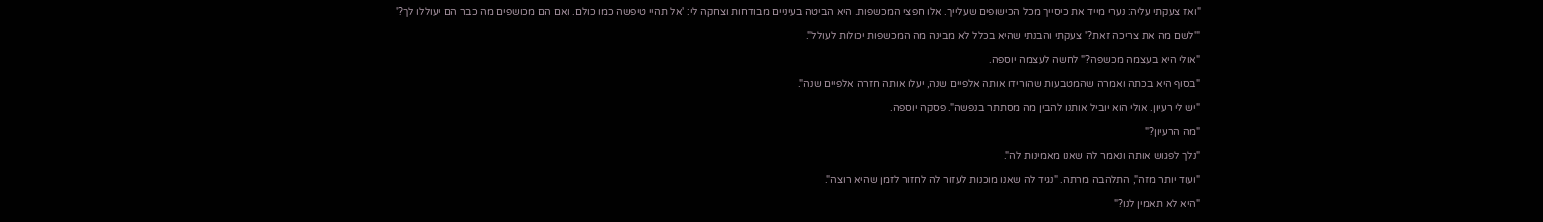"ואז צעקתי עליה: נערי מייד את כיסייך מכל הכישופים שעלייך. אלו חפצי המכשפות. היא הביטה בעיניים מבודחות וצחקה לי: 'אל תהיי טיפשה כמו כולם. ואם הם מכושפים מה כבר הם יעוללו לך?'

"'לשם מה את צריכה זאת?' צעקתי והבנתי שהיא בכלל לא מבינה מה המכשפות יכולות לעולל".

"אולי היא בעצמה מכשפה?" לחשה לעצמה יוספה.

"בסוף היא בכתה ואמרה שהמטבעות שהורידו אותה אלפיים שנה, יעלו אותה חזרה אלפיים שנה".

"יש לי רעיון. אולי הוא יוביל אותנו להבין מה מסתתר בנפשה". פסקה יוספה.

"מה הרעיון?"

"נלך לפגוש אותה ונאמר לה שאנו מאמינות לה".

"ועוד יותר מזה", התלהבה מרתה. "נגיד לה שאנו מוכנות לעזור לה לחזור לזמן שהיא רוצה".

"היא לא תאמין לנו?"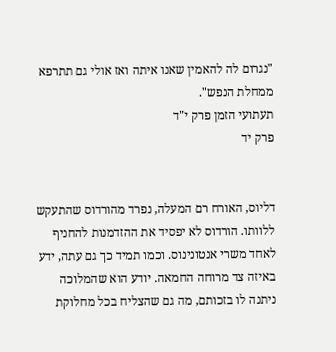"נגרום לה להאמין שאנו איתה ואז אולי גם תתרפא ממחלת הנפש".
תעתועי הזמן פרק י"ד
פרק יד


דליוס, האורח רם המעלה, נפרד מהורדוס שהתעקש ללוותו. הורדוס לא יפסיד את ההזדמנות להחניף לאחד משרי אנטונינוס. וכמו תמיד כך גם עתה, ידע באיזה צד מרוחה החמאה. יודע הוא שהמלוכה ניתנה לו בזכותם, מה גם שהצליח בכל מחלוקת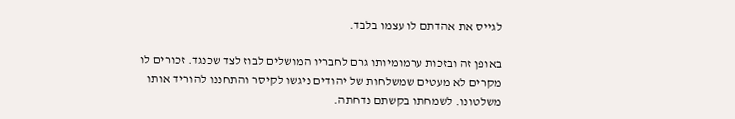לגייס את אהדתם לו עצמו בלבד.

באופן זה ובזכות ערמומיותו גרם לחבריו המושלים לבוז לצד שכנגד. זכורים לו מקרים לא מעטים שמשלחות של יהודים ניגשו לקיסר והתחננו להוריד אותו משלטונו. לשמחתו בקשתם נדחתה.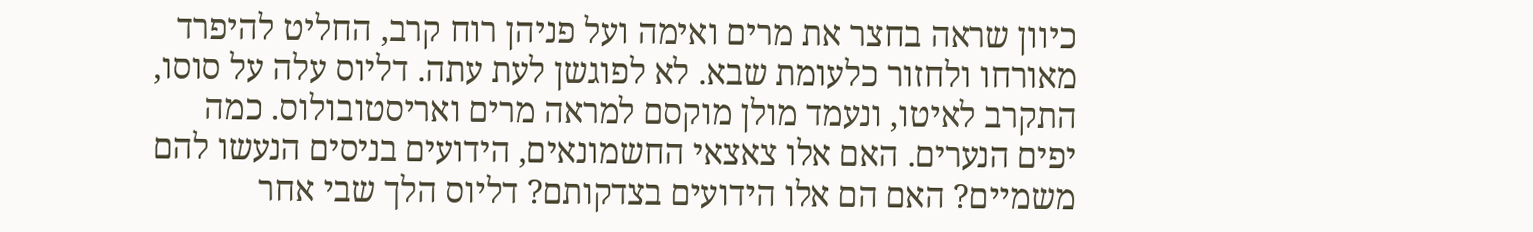כיוון שראה בחצר את מרים ואימה ועל פניהן רוח קרב, החליט להיפרד מאורחו ולחזור כלעומת שבא. לא לפוגשן לעת עתה. דליוס עלה על סוסו, התקרב לאיטו, ונעמד מולן מוקסם למראה מרים ואריסטובולוס. כמה יפים הנערים. האם אלו צאצאי החשמונאים, הידועים בניסים הנעשו להם משמיים? האם הם אלו הידועים בצדקותם? דליוס הלך שבי אחר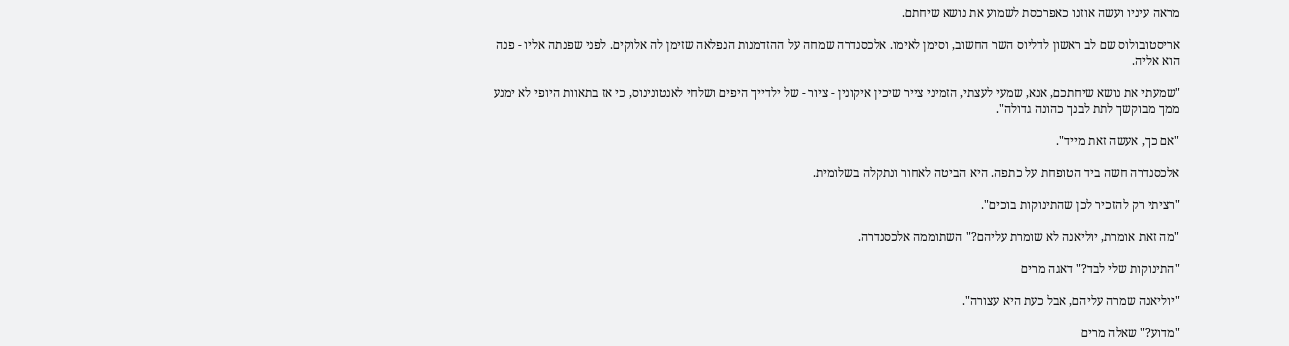מראה עיניו ועשה אוזנו כאפרכסת לשמוע את נושא שיחתם.

אריסטובולוס שם לב ראשון לדליוס השר החשוב, וסימן לאימו. אלכסנדרה שמחה על ההזדמנות הנפלאה שזימן לה אלוקים. לפני שפנתה אליו - פנה הוא אליה.

"שמעתי את נושא שיחתכם, אנא, שמעי לעצתי, הזמיני צייר שיכין איקונין - ציור - של ילדייך היפים ושלחי לאנטונינוס, כי אז בתאוות היופי לא ימנע ממך מבוקשך לתת לבנך כהונה גדולה".

"אם כך, אעשה זאת מייד".

אלכסנדרה חשה ביד הטופחת על כתפה. היא הביטה לאחור ונתקלה בשלומית.

"רציתי רק להזכיר לכן שהתינוקות בוכים".

"מה זאת אומרת, יוליאנה לא שומרת עליהם?" השתוממה אלכסנדרה.

"התינוקות שלי לבד?" דאגה מרים

"יוליאנה שמרה עליהם, אבל כעת היא עצורה".

"מדוע?" שאלה מרים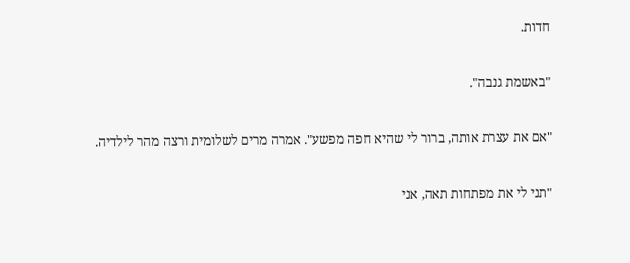חדות.

"באשמת גנבה".

"אם את עצרת אותה, ברור לי שהיא חפה מפשע". אמרה מרים לשלומית ורצה מהר לילדיה.

"תני לי את מפתחות תאה, אני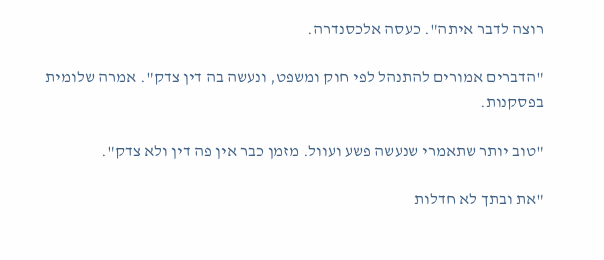רוצה לדבר איתה". כעסה אלכסנדרה.

"הדברים אמורים להתנהל לפי חוק ומשפט, ונעשה בה דין צדק". אמרה שלומית בפסקנות.

"טוב יותר שתאמרי שנעשה פשע ועוול. מזמן כבר אין פה דין ולא צדק".

"את ובתך לא חדלות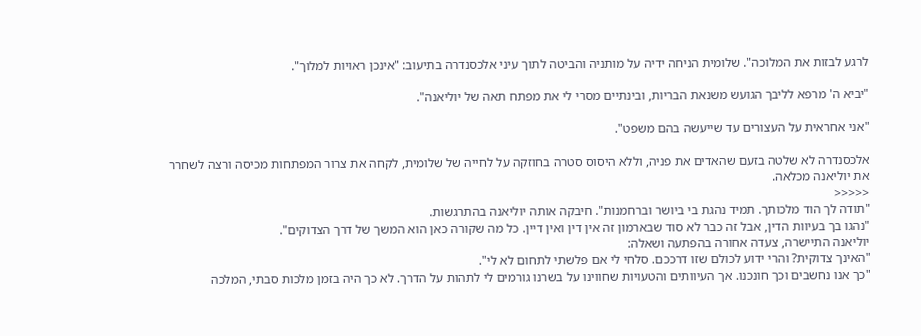לרגע לבזות את המלוכה". שלומית הניחה ידיה על מותניה והביטה לתוך עיני אלכסנדרה בתיעוב: "אינכן ראויות למלוך".

"יביא ה' מרפא לליבך הגועש משנאת הבריות, ובינתיים מסרי לי את מפתח תאה של יוליאנה".

"אני אחראית על העצורים עד שייעשה בהם משפט".

אלכסנדרה לא שלטה בזעם שהאדים את פניה, וללא היסוס סטרה בחוזקה על לחייה של שלומית, לקחה את צרור המפתחות מכיסה ורצה לשחרר את יוליאנה מכלאה.
<<<<<
"תודה לך הוד מלכותך. תמיד נהגת בי ביושר וברחמנות". חיבקה אותה יוליאנה בהתרגשות.
"נהגו בך בעיוות הדין, אבל זה כבר לא סוד שבארמון זה אין דין ואין דיין. כל מה שקורה כאן הוא המשך של דרך הצדוקים".
יוליאנה התיישרה, צעדה אחורה בהפתעה ושאלה:
"האינך צדוקית? והרי ידוע לכולם שזו דרככם. סלחי לי אם פלשתי לתחום לא לי".
"כך אנו נחשבים וכך חונכנו. אך העיוותים והטעויות שחווינו על בשרנו גורמים לי לתהות על הדרך. לא כך היה בזמן מלכות סבתי, המלכה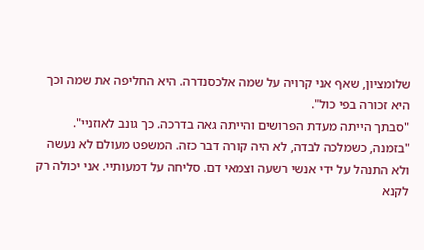שלומציון, שאף אני קרויה על שמה אלכסנדרה. היא החליפה את שמה וכך היא זכורה בפי כול".
"סבתך הייתה מעדת הפרושים והייתה גאה בדרכה. כך גונב לאוזניי".
"בזמנה, כשמלכה לבדה, לא היה קורה דבר כזה. המשפט מעולם לא נעשה ולא התנהל על ידי אנשי רשעה וצמאי דם. סליחה על דמעותיי. אני יכולה רק לקנא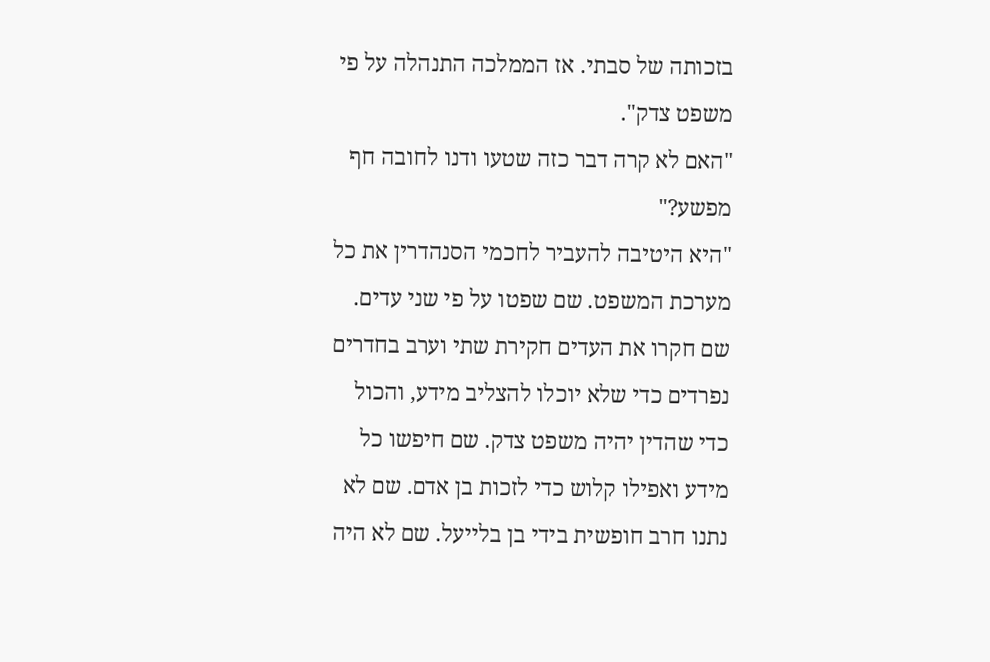בזכותה של סבתי. אז הממלכה התנהלה על פי משפט צדק".
"האם לא קרה דבר כזה שטעו ודנו לחובה חף מפשע?"
"היא היטיבה להעביר לחכמי הסנהדרין את כל מערכת המשפט. שם שפטו על פי שני עדים. שם חקרו את העדים חקירת שתי וערב בחדרים נפרדים כדי שלא יוכלו להצליב מידע, והכול כדי שהדין יהיה משפט צדק. שם חיפשו כל מידע ואפילו קלוש כדי לזכות בן אדם. שם לא נתנו חרב חופשית בידי בן בלייעל. שם לא היה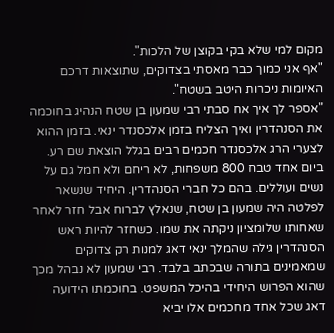מקום למי שלא בקי בקוצן של הלכות".
"אף אני כמוך כבר מאסתי בצדוקים, שתוצאות דרכם האיומות ניכרות היטב בשטח".
"אספר לך איך אח סבתי רבי שמעון בן שטח הנהיג בחוכמה את הסנהדרין ואיך הצליח בזמן אלכסנדר ינאי. בזמן ההוא לצערי הרג אלכסנדר חכמים רבים בגלל הוצאת שם רע. ביום אחד טבח 800 משפחות, לא ריחם ולא חמל גם על נשים ועוללים. בהם כל חברי הסנהדרין. היחיד שנשאר לפלטה היה שמעון בן שטח, שנאלץ לברוח אבל חזר לאחר שאחותו שלומציון ניקתה את שמו. כשחזר להיות ראש הסנהדרין גילה שהמלך ינאי דאג למנות רק צדוקים שמאמינים בתורה שבכתב בלבד. רבי שמעון לא נבהל מכך שהוא הפרוש היחידי בהיכל המשפט. בחוכמתו הידועה דאג שכל אחד מחכמים אלו יביא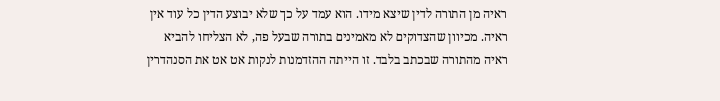ראיה מן התורה לדין שיצא מידו. הוא עמד על כך שלא יבוצע הדין כל עוד אין ראיה. מכיוון שהצדוקים לא מאמינים בתורה שבעל פה, לא הצליחו להביא ראיה מהתורה שבכתב בלבד. זו הייתה ההזדמנות לנקות אט אט את הסנהדרין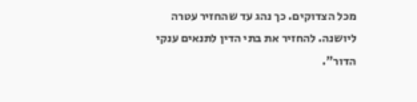מכל הצדוקים. כך נהג עד שהחזיר עטרה ליושנה. להחזיר את בתי הדין לתנאים ענקי הדור".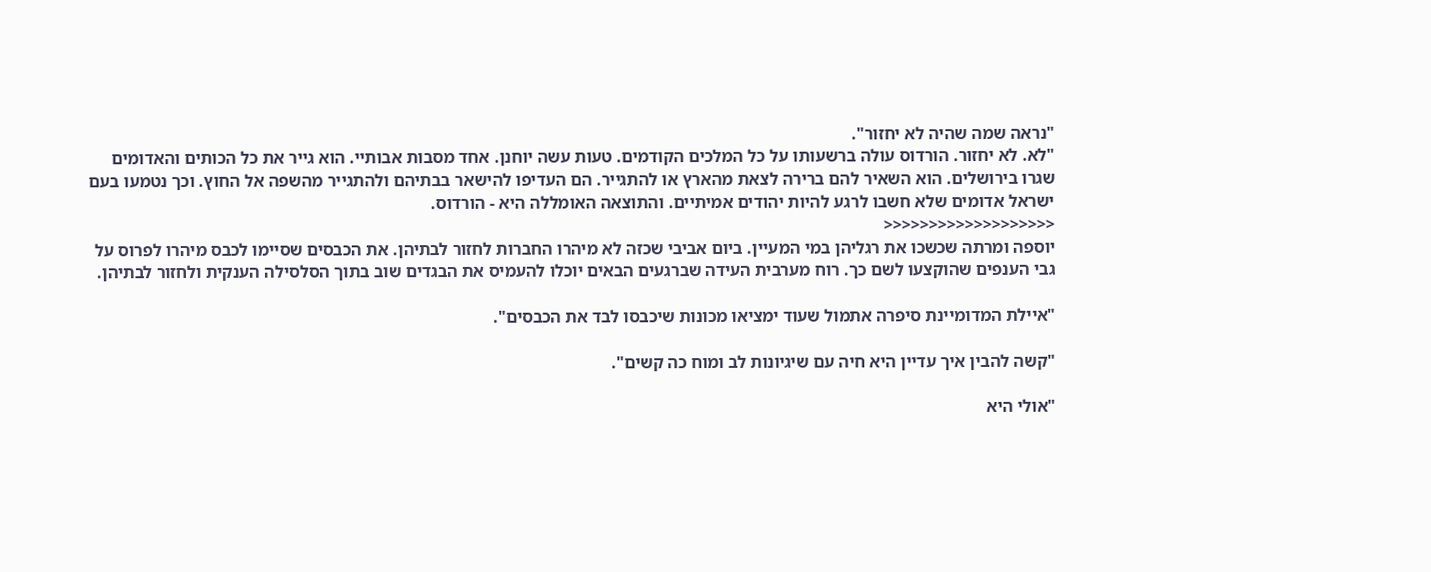"נראה שמה שהיה לא יחזור".
"לא. לא יחזור. הורדוס עולה ברשעותו על כל המלכים הקודמים. טעות עשה יוחנן. אחד מסבות אבותיי. הוא גייר את כל הכותים והאדומים שגרו בירושלים. הוא השאיר להם ברירה לצאת מהארץ או להתגייר. הם העדיפו להישאר בבתיהם ולהתגייר מהשפה אל החוץ. וכך נטמעו בעם ישראל אדומים שלא חשבו לרגע להיות יהודים אמיתיים. והתוצאה האומללה היא - הורדוס.
<<<<<<<<<<<<<<<<<<<
יוספה ומרתה שכשכו את רגליהן במי המעיין. ביום אביבי שכזה לא מיהרו החברות לחזור לבתיהן. את הכבסים שסיימו לכבס מיהרו לפרוס על גבי הענפים שהוקצעו לשם כך. רוח מערבית העידה שברגעים הבאים יוכלו להעמיס את הבגדים שוב בתוך הסלסילה הענקית ולחזור לבתיהן.

"איילת המדומיינת סיפרה אתמול שעוד ימציאו מכונות שיכבסו לבד את הכבסים".

"קשה להבין איך עדיין היא חיה עם שיגיונות לב ומוח כה קשים".

"אולי היא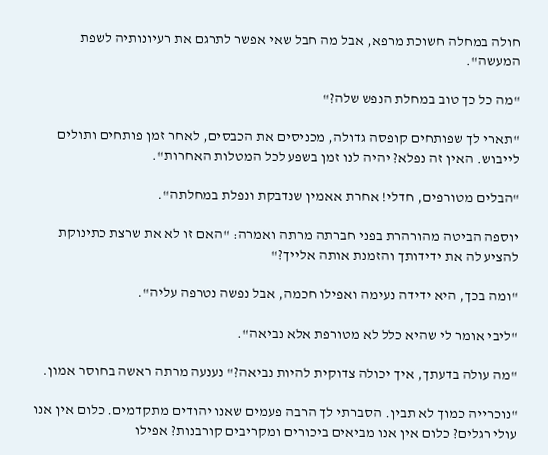חולה במחלה חשוכת מרפא, אבל מה חבל שאי אפשר לתרגם את רעיונותיה לשפת המעשה".

"מה כל כך טוב במחלת הנפש שלה?"

"תארי לך שפותחים קופסה גדולה, מכניסים את הכבסים, לאחר זמן פותחים ותולים לייבוש. האין זה נפלא? יהיה לנו זמן בשפע לכל המטלות האחרות".

"הבלים מטורפים, חדלי! אחרת אאמין שנדבקת ונפלת במחלתה".

יוספה הביטה מהורהרת בפני חברתה מרתה ואמרה: "האם זו לא את שרצת כתינוקת להציע לה את ידידותך והזמנת אותה אלייך?"

"ומה בכך, היא ידידה נעימה ואפילו חכמה, אבל נפשה נטרפה עליה".

"ליבי אומר לי שהיא כלל לא מטורפת אלא נביאה".

"מה עולה בדעתך, איך יכולה צדוקית להיות נביאה?" נענעה מרתה ראשה בחוסר אמון.

"נוכרייה כמוך לא תבין. הסברתי לך הרבה פעמים שאנו יהודים מתקדמים. כלום אין אנו עולי רגלים? כלום אין אנו מביאים ביכורים ומקריבים קורבנות? אפילו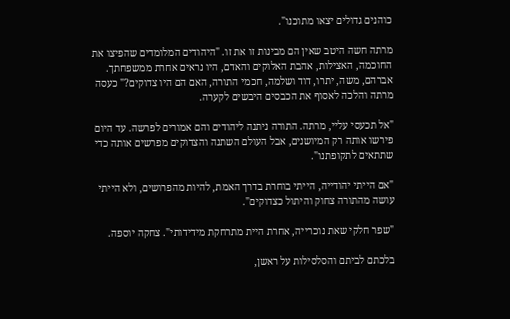כוהנים גדולים יצאו מתוכנו".

מרתה חשה היטב שאין הם מבינות זו את זו. "היהודים המלומדים שהפיצו את החוכמה, האצילות, אהבת האלוקים והאדם, היו נראים אחרת ממשפחתך. אברהם, משה, יתרו, דוד ושלמה, חכמי התורה, האם הם היו צדוקים?" כעסה מרתה והלכה לאסוף את הכבסים היבשים לקערה.

"אל תכעסי עליי, מרתה. התורה ניתנה ליהודים והם אמורים לפרשה. עד היום פירשו אותה רק המיושנים, אבל העולם השתנה והצדוקים מפרשים אותה כדי שתתאים לתקופתנו".

"אם הייתי יהודייה, הייתי בוחרת בדרך האמת, להיות מהפרושים, ולא הייתי עושה מהתורה צחוק והיתול כצדוקים".

"שפר חלקי שאת נוכרייה, אחרת היית מתרחקת מידידותי". צחקה יוספה.

בלכתם לביתם והסלסילות על ראשן,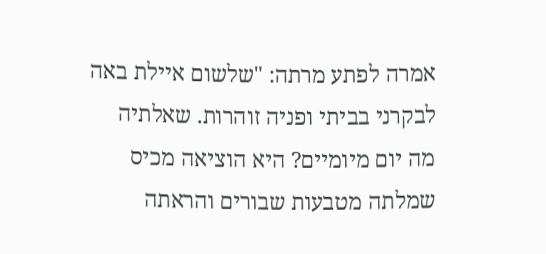אמרה לפתע מרתה: "שלשום איילת באה לבקרני בביתי ופניה זוהרות. שאלתיה מה יום מיומיים? היא הוציאה מכיס שמלתה מטבעות שבורים והראתה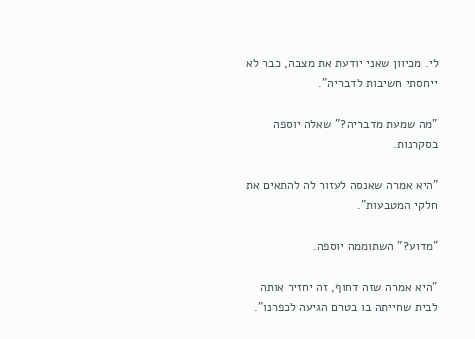לי. מכיוון שאני יודעת את מצבה, כבר לא ייחסתי חשיבות לדבריה".

"מה שמעת מדבריה?" שאלה יוספה בסקרנות.

"היא אמרה שאנסה לעזור לה להתאים את חלקי המטבעות".

"מדוע?" השתוממה יוספה.

"היא אמרה שזה דחוף, זה יחזיר אותה לבית שחייתה בו בטרם הגיעה לכפרנו".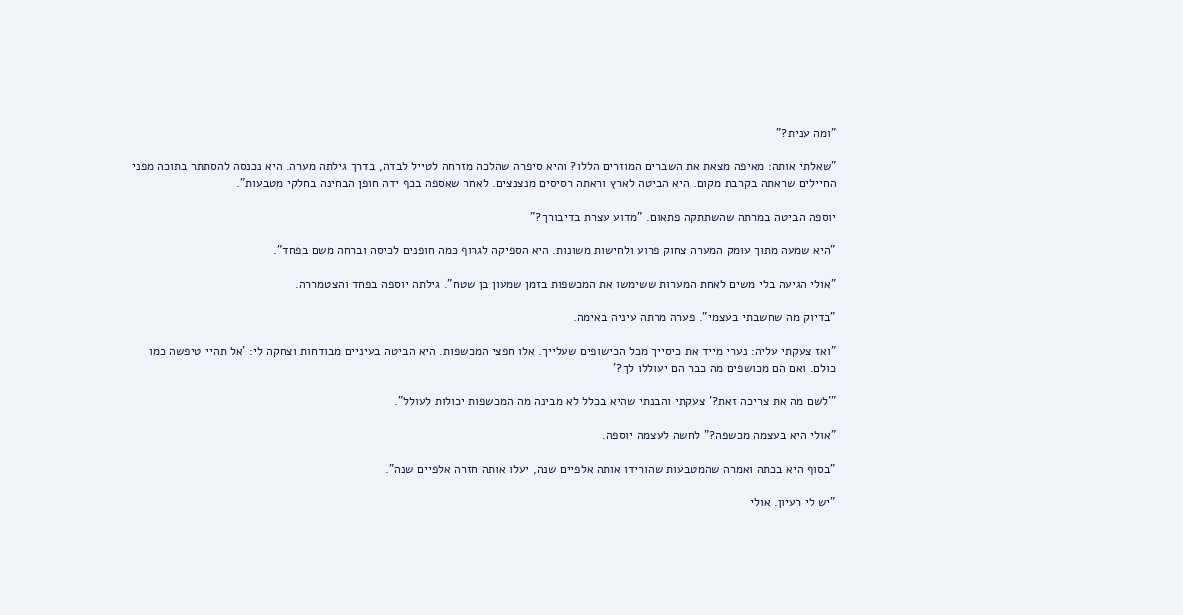"ומה ענית?"

"שאלתי אותה: מאיפה מצאת את השברים המוזרים הללו? והיא סיפרה שהלכה מזרחה לטייל לבדה, בדרך גילתה מערה. היא נכנסה להסתתר בתוכה מפני החיילים שראתה בקרבת מקום. היא הביטה לארץ וראתה רסיסים מנצנצים. לאחר שאספה בכף ידה חופן הבחינה בחלקי מטבעות".

יוספה הביטה במרתה שהשתתקה פתאום. "מדוע עצרת בדיבורך?"

"היא שמעה מתוך עומק המערה צחוק פרוע ולחישות משונות. היא הספיקה לגרוף כמה חופנים לכיסה וברחה משם בפחד".

"אולי הגיעה בלי משים לאחת המערות ששימשו את המכשפות בזמן שמעון בן שטח". גילתה יוספה בפחד והצטמררה.

"בדיוק מה שחשבתי בעצמי". פערה מרתה עיניה באימה.

"ואז צעקתי עליה: נערי מייד את כיסייך מכל הכישופים שעלייך. אלו חפצי המכשפות. היא הביטה בעיניים מבודחות וצחקה לי: 'אל תהיי טיפשה כמו כולם. ואם הם מכושפים מה כבר הם יעוללו לך?'

"'לשם מה את צריכה זאת?' צעקתי והבנתי שהיא בכלל לא מבינה מה המכשפות יכולות לעולל".

"אולי היא בעצמה מכשפה?" לחשה לעצמה יוספה.

"בסוף היא בכתה ואמרה שהמטבעות שהורידו אותה אלפיים שנה, יעלו אותה חזרה אלפיים שנה".

"יש לי רעיון. אולי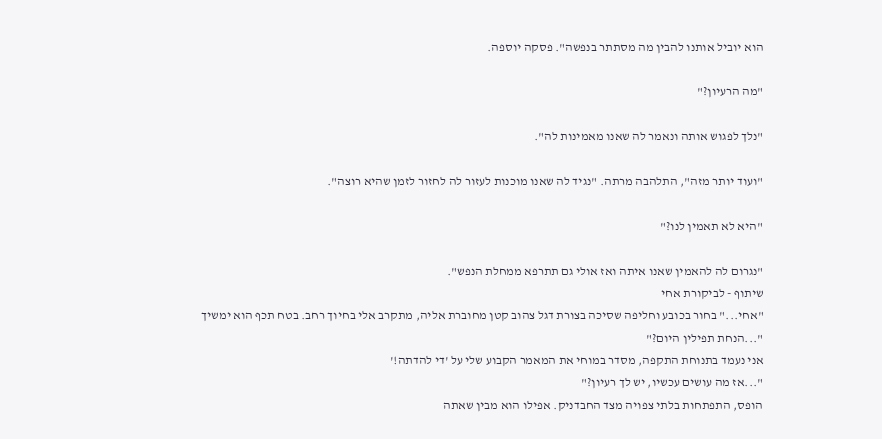הוא יוביל אותנו להבין מה מסתתר בנפשה". פסקה יוספה.

"מה הרעיון?"

"נלך לפגוש אותה ונאמר לה שאנו מאמינות לה".

"ועוד יותר מזה", התלהבה מרתה. "נגיד לה שאנו מוכנות לעזור לה לחזור לזמן שהיא רוצה".

"היא לא תאמין לנו?"

"נגרום לה להאמין שאנו איתה ואז אולי גם תתרפא ממחלת הנפש".
שיתוף - לביקורת אחי
"אחי..." בחור בכובע וחליפה שסיכה בצורת דגל צהוב קטן מחוברת אליה, מתקרב אלי בחיוך רחב. בטח תכף הוא ימשיך "...הנחת תפילין היום?"
אני נעמד בתנוחת התקפה, מסדר במוחי את המאמר הקבוע שלי על 'די להדתה!'
"...אז מה עושים עכשיו, יש לך רעיון?"
הופס, התפתחות בלתי צפויה מצד החבדניק. אפילו הוא מבין שאתה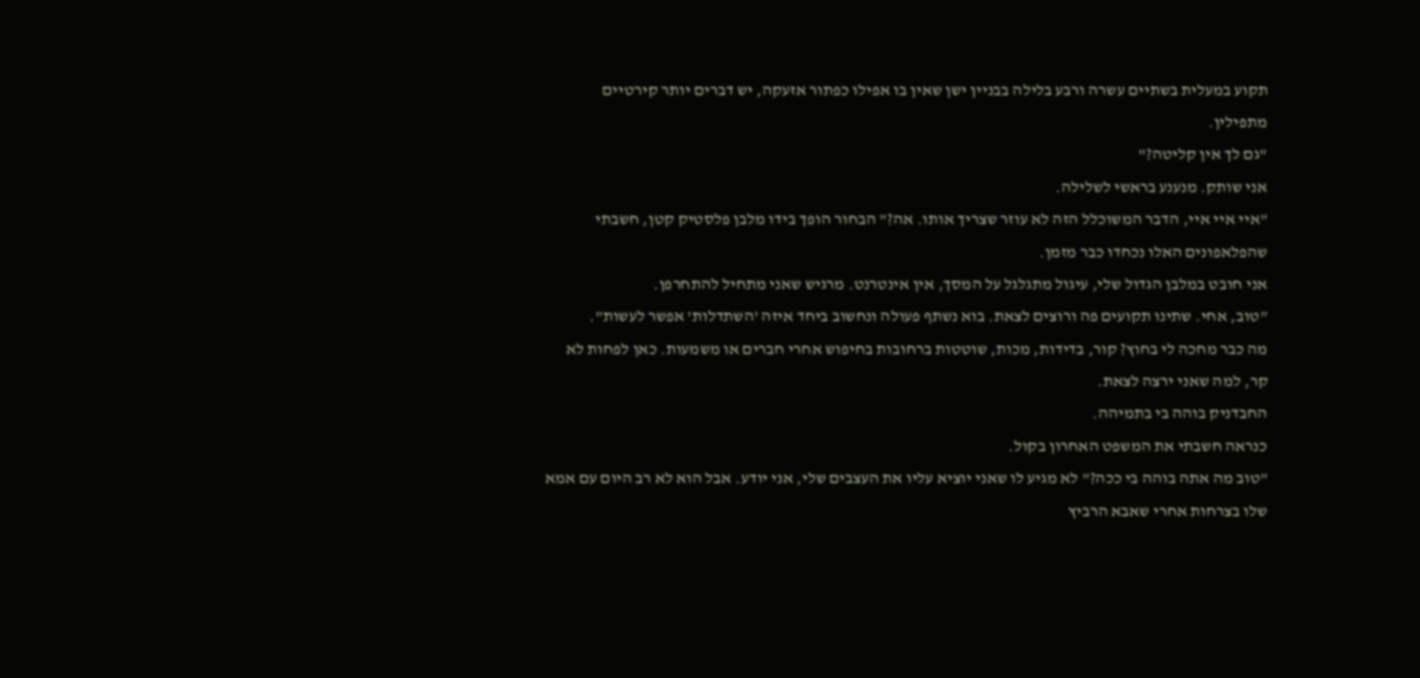תקוע במעלית בשתיים עשרה ורבע בלילה בבניין ישן שאין בו אפילו כפתור אזעקה, יש דברים יותר קירטיים מתפילין.
"גם לך אין קליטה?"
אני שותק. מנענע בראשי לשלילה.
"איי איי איי, הדבר המשוכלל הזה לא עוזר שצריך אותו. אה?" הבחור הופך בידו מלבן פלסטיק קטן, חשבתי שהפלאפונים האלו נכחדו כבר מזמן.
אני חובט במלבן הגדול שלי, עיגול מתגלגל על המסך, אין אינטרנט. מרגיש שאני מתחיל להתחרפן.
"טוב, אחי. שתינו תקועים פה ורוצים לצאת. בוא נשתף פעולה ונחשוב ביחד איזה 'השתדלות' אפשר לעשות".
מה כבר מחכה לי בחוץ? קור, בדידות, מכות, שוטטות ברחובות בחיפוש אחרי חברים או משמעות. כאן לפחות לא קר, למה שאני ירצה לצאת.
החבדניק בוהה בי בתמיהה.
כנראה חשבתי את המשפט האחרון בקול.
"טוב מה אתה בוהה בי ככה?" לא מגיע לו שאני יוציא עליו את העצבים שלי, אני יודע. אבל הוא לא רב היום עם אמא שלו בצרחות אחרי שאבא הרביץ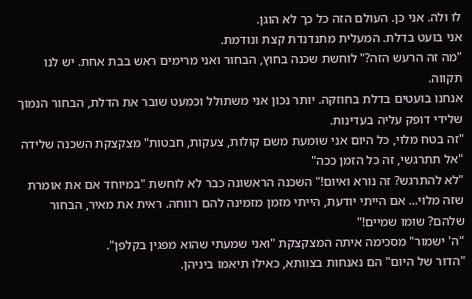לו ולה. אני כן. העולם הזה כל כך לא הוגן.
אני בועט בדלת. המעלית מתנדנדת קצת ונודמת.
"מה זה הרעש הזה?" לוחשת שכנה בחוץ, הבחור ואני מרימים ראש בבת אחת. יש לנו תקווה.
אנחנו בועטים בדלת בחוזקה. יותר נכון אני משתולל וכמעט שובר את הדלת, הבחור הנמוך שלידי דופק עליה בעדינות.
"זה בטח מלוי, כל היום אני שומעת משם קולות, צעקות, חבטות" מצקצקת השכנה שלידה "אל תתרגשי, זה כל הזמן ככה"
"לא להתרגש? זה נורא ואיום!" השכנה הראשונה כבר לא לוחשת "במיוחד אם את אומרת שזה מלוי... אם הייתי יודעת, הייתי מזמן מזמינה להם רווחה. ראית את מאיר, הבחור שלהם? שומו שמיים!"
"ה' ישמור" מסכימה איתה המצקצקת "ואני שמעתי שהוא מפגין בקלפן".
"הדור של היום" הם נאנחות בצוותא, כאילו תיאמו ביניהן.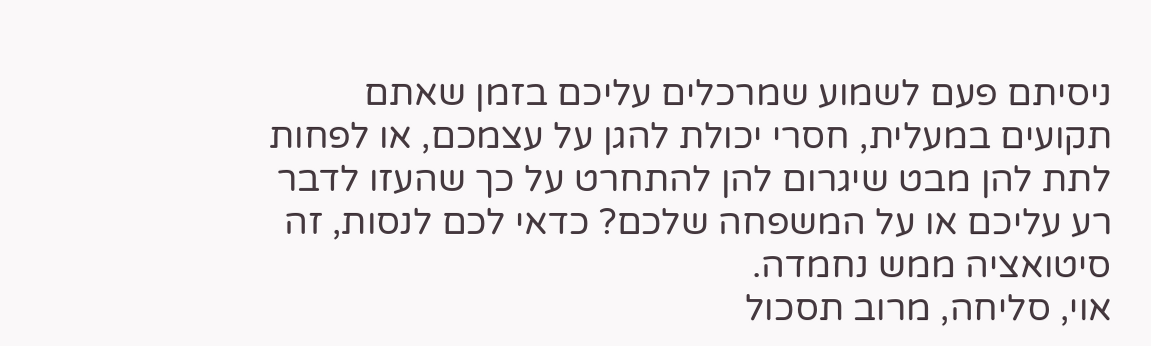ניסיתם פעם לשמוע שמרכלים עליכם בזמן שאתם תקועים במעלית, חסרי יכולת להגן על עצמכם, או לפחות לתת להן מבט שיגרום להן להתחרט על כך שהעזו לדבר רע עליכם או על המשפחה שלכם? כדאי לכם לנסות, זה סיטואציה ממש נחמדה.
אוי, סליחה, מרוב תסכול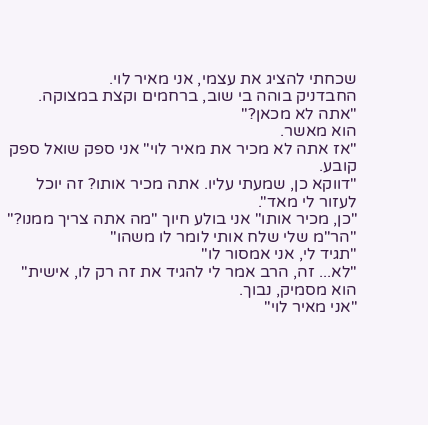שכחתי להציג את עצמי, אני מאיר לוי.
החבדניק בוהה בי שוב, ברחמים וקצת במצוקה.
"אתה לא מכאן?"
הוא מאשר.
"אז אתה לא מכיר את מאיר לוי" אני ספק שואל ספק קובע.
"דווקא כן, שמעתי עליו. אתה מכיר אותו? זה יוכל לעזור לי מאד".
"כן, מכיר אותו" אני בולע חיוך "מה אתה צריך ממנו?"
"הר"מ שלי שלח אותי לומר לו משהו"
"תגיד לי, אני אמסור לו"
"לא... זה, הרב אמר לי להגיד את זה רק לו, אישית" הוא מסמיק, נבוך.
"אני מאיר לוי"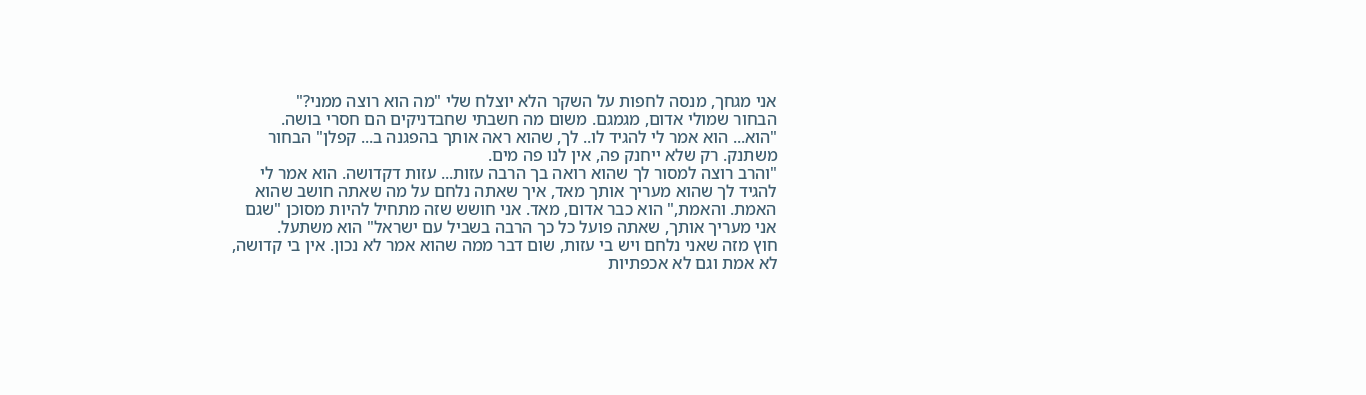אני מגחך, מנסה לחפות על השקר הלא יוצלח שלי "מה הוא רוצה ממני?"
הבחור שמולי אדום, מגמגם. משום מה חשבתי שחבדניקים הם חסרי בושה.
"הוא... הוא אמר לי להגיד לו.. לך, שהוא ראה אותך בהפגנה ב... קפלן" הבחור משתנק. רק שלא ייחנק פה, אין לנו פה מים.
"והרב רוצה למסור לך שהוא רואה בך הרבה עזות... עזות דקדושה. הוא אמר לי להגיד לך שהוא מעריך אותך מאד, איך שאתה נלחם על מה שאתה חושב שהוא האמת. והאמת," הוא כבר אדום, מאד. אני חושש שזה מתחיל להיות מסוכן "שגם אני מעריך אותך, שאתה פועל כל כך הרבה בשביל עם ישראל" הוא משתעל.
חוץ מזה שאני נלחם ויש בי עזות, שום דבר ממה שהוא אמר לא נכון. אין בי קדושה, לא אמת וגם לא אכפתיות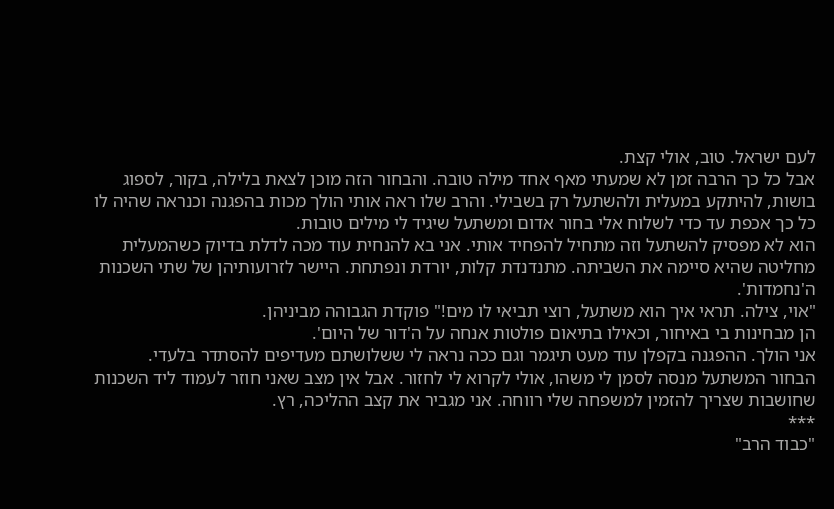לעם ישראל. טוב, אולי קצת.
אבל כל כך הרבה זמן לא שמעתי מאף אחד מילה טובה. והבחור הזה מוכן לצאת בלילה, בקור, לספוג בושות, להיתקע במעלית ולהשתעל רק בשבילי. והרב שלו ראה אותי הולך מכות בהפגנה וכנראה שהיה לו כל כך אכפת עד כדי לשלוח אלי בחור אדום ומשתעל שיגיד לי מילים טובות.
הוא לא מפסיק להשתעל וזה מתחיל להפחיד אותי. אני בא להנחית עוד מכה לדלת בדיוק כשהמעלית מחליטה שהיא סיימה את השביתה. מתנדנדת קלות, יורדת ונפתחת. היישר לזרועותיהן של שתי השכנות ה'נחמדות'.
"אוי, צילה. תראי איך הוא משתעל, רוצי תביאי לו מים!" פוקדת הגבוהה מביניהן.
הן מבחינות בי באיחור, וכאילו בתיאום פולטות אנחה על ה'דור של היום'.
אני הולך. ההפגנה בקפלן עוד מעט תיגמר וגם ככה נראה לי ששלושתם מעדיפים להסתדר בלעדי.
הבחור המשתעל מנסה לסמן לי משהו, אולי לקרוא לי לחזור. אבל אין מצב שאני חוזר לעמוד ליד השכנות שחושבות שצריך להזמין למשפחה שלי רווחה. אני מגביר את קצב ההליכה, רץ.
***
"כבוד הרב"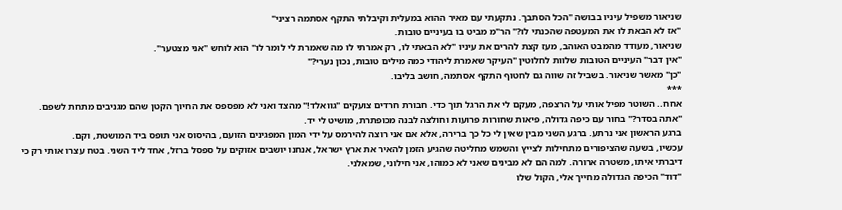שניאור משפיל עיניו בבושה "הכל הסתבך. נתקעתי עם מאיר ההוא במעלית וקיבלתי התקף אסתמה רציני"
"אז לא הבאת לו את המעטפה שהכנתי לו?" הר"מ מביט בו בעיניים טובות.
שניאור, מעודד מהמבט האוהב, מעז קצת להרים את עיניו "לא הבאתי לו, רק אמרתי לו מה שאמרת לי לומר לו" הוא לוחש "אני מצטער".
"אין דבר" העיניים הטובות שלוות לחלוטין "העיקר שאמרת ליהודי כמה מילים טובות, נכון נערי?"
"כן" מאשר שניאור. בשביל זה שווה גם לחטוף התקף אסתמה, חושב בליבו.
***
אחח.. השוטר מפיל אותי על הרצפה, מעקם לי את הרגל תוך כדי. חבורת חרדים צועקים "גוואלד!" מהצד ואני לא מפספס את החיוך הקטן שהם מגניבים מתחת לשפם.
"אתה בסדר?" בחור עם כיפה גדולה, פיאות שחורות פרועות וחולצה לבנה מכופתרת, מושיט לי יד.
ברגע הראשון אני נרתע. ברגע השני מבין שאין לי כל כך ברירה, אלא אם אני רוצה להירמס על ידי המון המפגינים הזועם, בהיסוס אני תופס ביד המושטת, וקם.
עכשיו, בשעה שהציפורים מתחילות לצייץ והשמש מחליטה שהגיע הזמן להאיר את ארץ ישראל, אנחנו יושבים אזוקים על ספסל ברזל, אחד ליד השני. בטח עצרו אותי רק כי דיברתי איתו, משטרה ארורה. למה הם לא מבינים שאני לא כמוהו, אני חילוני, שמאלני.
"דוד" הכיפה הגדולה מחייך אלי, הקול שלו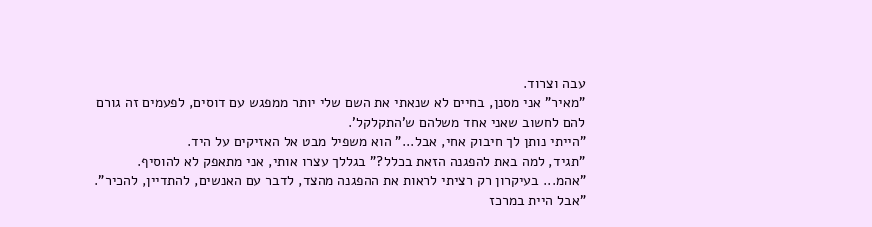עבה וצרוד.
"מאיר" אני מסנן, בחיים לא שנאתי את השם שלי יותר ממפגש עם דוסים, לפעמים זה גורם להם לחשוב שאני אחד משלהם ש'התקלקל'.
"הייתי נותן לך חיבוק אחי, אבל..." הוא משפיל מבט אל האזיקים על היד.
"תגיד, למה באת להפגנה הזאת בכלל?" בגללך עצרו אותי, אני מתאפק לא להוסיף.
"אהמ... בעיקרון רק רציתי לראות את ההפגנה מהצד, לדבר עם האנשים, להתדיין, להכיר".
"אבל היית במרכז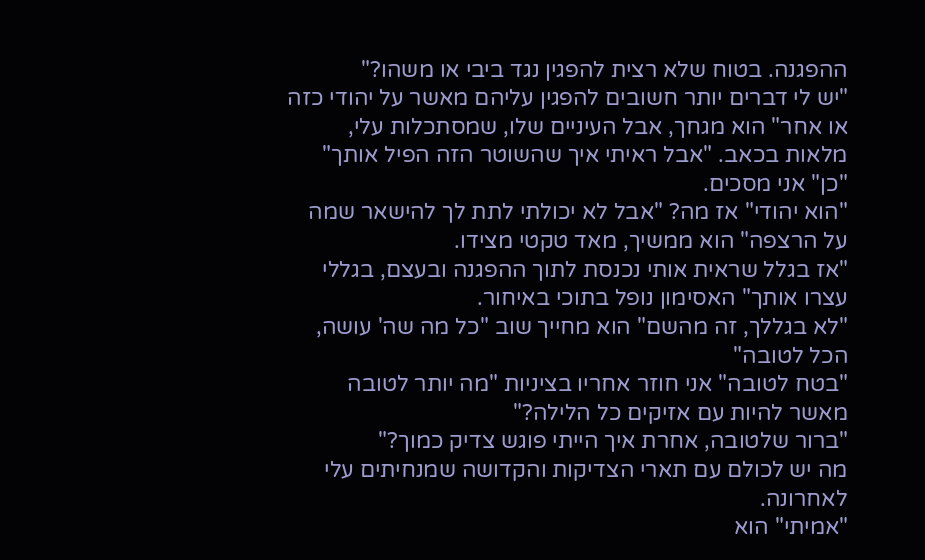ההפגנה. בטוח שלא רצית להפגין נגד ביבי או משהו?"
"יש לי דברים יותר חשובים להפגין עליהם מאשר על יהודי כזה או אחר" הוא מגחך, אבל העיניים שלו, שמסתכלות עלי, מלאות בכאב. "אבל ראיתי איך שהשוטר הזה הפיל אותך"
"כן" אני מסכים.
"הוא יהודי" אז מה? "אבל לא יכולתי לתת לך להישאר שמה על הרצפה" הוא ממשיך, מאד טקטי מצידו.
"אז בגלל שראית אותי נכנסת לתוך ההפגנה ובעצם, בגללי עצרו אותך" האסימון נופל בתוכי באיחור.
"לא בגללך, זה מהשם" הוא מחייך שוב "כל מה שה' עושה, הכל לטובה"
"בטח לטובה" אני חוזר אחריו בציניות "מה יותר לטובה מאשר להיות עם אזיקים כל הלילה?"
"ברור שלטובה, אחרת איך הייתי פוגש צדיק כמוך?"
מה יש לכולם עם תארי הצדיקות והקדושה שמנחיתים עלי לאחרונה.
"אמיתי" הוא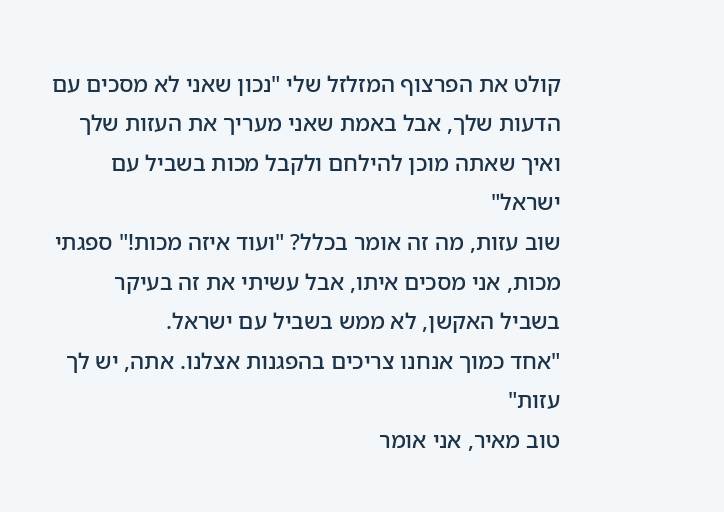קולט את הפרצוף המזלזל שלי "נכון שאני לא מסכים עם הדעות שלך, אבל באמת שאני מעריך את העזות שלך ואיך שאתה מוכן להילחם ולקבל מכות בשביל עם ישראל"
שוב עזות, מה זה אומר בכלל? "ועוד איזה מכות!" ספגתי מכות, אני מסכים איתו, אבל עשיתי את זה בעיקר בשביל האקשן, לא ממש בשביל עם ישראל.
"אחד כמוך אנחנו צריכים בהפגנות אצלנו. אתה, יש לך עזות"
טוב מאיר, אני אומר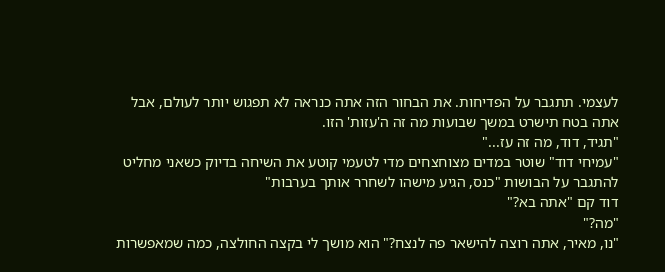לעצמי. תתגבר על הפדיחות. את הבחור הזה אתה כנראה לא תפגוש יותר לעולם, אבל אתה בטח תישרט במשך שבועות מה זה ה'עזות' הזו.
"תגיד, דוד, מה זה עז..."
"עמיחי דוד" שוטר במדים מצוחצחים מדי לטעמי קוטע את השיחה בדיוק כשאני מחליט להתגבר על הבושות "כנס, הגיע מישהו לשחרר אותך בערבות"
דוד קם "אתה בא?"
"מה?"
"נו, מאיר, אתה רוצה להישאר פה לנצח?" הוא מושך לי בקצה החולצה, כמה שמאפשרות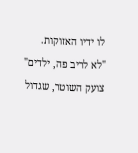לו ידיו האזוקות.
"לא לריב פה, ילדים" צועק השוטר, שגדול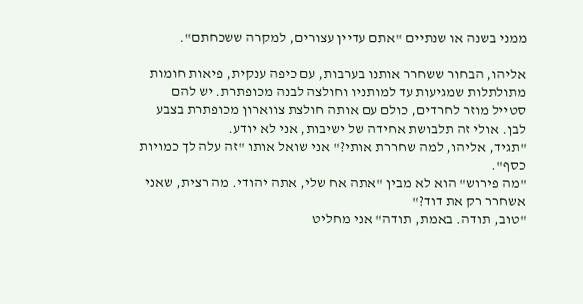ממני בשנה או שנתיים "אתם עדיין עצורים, למקרה ששכחתם".

אליהו, הבחור ששחרר אותנו בערבות, עם כיפה ענקית, פיאות חומות מתולתלות שמגיעות עד למותניו וחולצה לבנה מכופתרת. יש להם סטייל מוזר לחרדים, כולם עם אותה חולצת צווארון מכופתרת בצבע לבן. אולי זה תלבושת אחידה של ישיבות, אני לא יודע.
"תגיד, אליהו, למה שחררת אותי?" אני שואל אותו "זה עלה לך כמויות כסף".
"מה פירוש" הוא לא מבין "אתה אח שלי, אתה יהודי. מה רצית, שאני אשחרר רק את דוד?"
"טוב, תודה. באמת, תודה" אני מחליט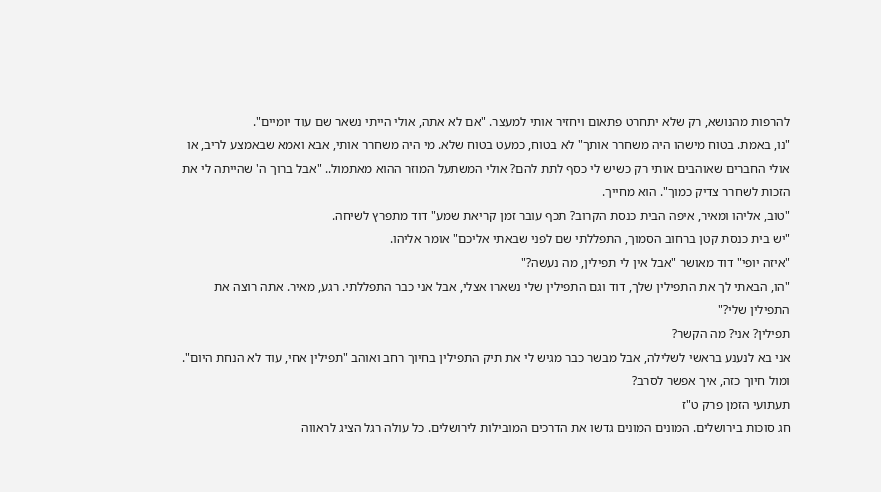להרפות מהנושא, רק שלא יתחרט פתאום ויחזיר אותי למעצר. "אם לא אתה, אולי הייתי נשאר שם עוד יומיים".
"נו, באמת. בטוח מישהו היה משחרר אותך" לא בטוח, כמעט בטוח שלא. מי היה משחרר אותי, אבא ואמא שבאמצע לריב, או אולי החברים שאוהבים אותי רק כשיש לי כסף לתת להם? אולי המשתעל המוזר ההוא מאתמול.. "אבל ברוך ה' שהייתה לי את הזכות לשחרר צדיק כמוך". הוא מחייך.
"טוב, אליהו ומאיר, איפה הבית כנסת הקרוב? תכף עובר זמן קריאת שמע" דוד מתפרץ לשיחה.
"יש בית כנסת קטן ברחוב הסמוך, התפללתי שם לפני שבאתי אליכם" אומר אליהו.
"איזה יופי" דוד מאושר "אבל אין לי תפילין, מה נעשה?"
"הו, הבאתי לך את התפילין שלך, דוד וגם התפילין שלי נשארו אצלי, אבל אני כבר התפללתי. רגע, מאיר. אתה רוצה את התפילין שלי?"
תפילין? אני? מה הקשר?
אני בא לנענע בראשי לשלילה, אבל מבשר כבר מגיש לי את תיק התפילין בחיוך רחב ואוהב "תפילין אחי, עוד לא הנחת היום".
ומול חיוך כזה, איך אפשר לסרב?
תעתועי הזמן פרק ט"ז
חג סוכות בירושלים. המונים המונים גדשו את הדרכים המובילות לירושלים. כל עולה רגל הציג לראווה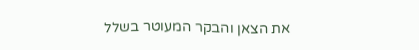את הצאן והבקר המעוטר בשלל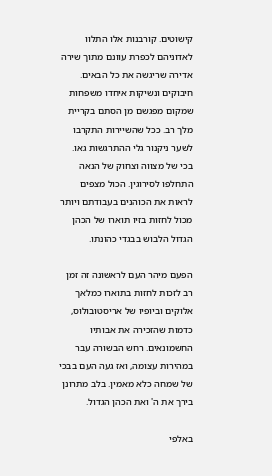קישוטים. קורבנות אלו התלוו לאדוניהם לכפרת עוונם מתוך שירה אדירה שריגשה את כל הבאים. חיבוקים ונשיקות איחדו משפחות שמקום מפגשם מן הסתם בקריית מלך רב. ככל שהשיירות התקרבו לשער ניקנור גלי ההתרגשות גאו. בכי של מצווה וצחוק של הנאה התחלפו לסירוגין. הכול מצפים לראות את הכוהנים בעבודתם ויותר מכול לחזות בזיו תוארו של הכהן הגדול הלבוש בבגדי כהונתו.

הפעם מיהר העם לראשונה זה זמן רב לזכות לחזות בתוארו כמלאך אלוקים וביופיו של אריסטובולוס, כדמות שהזכירה את אבותיו החשמונאים. רחש הבשורה עבר במהירות עצומה, ואז געה העם בבכי של שמחה כלא מאמין. בלב מתרונן בירך את ה' ואת הכהן הגדול.

באלפי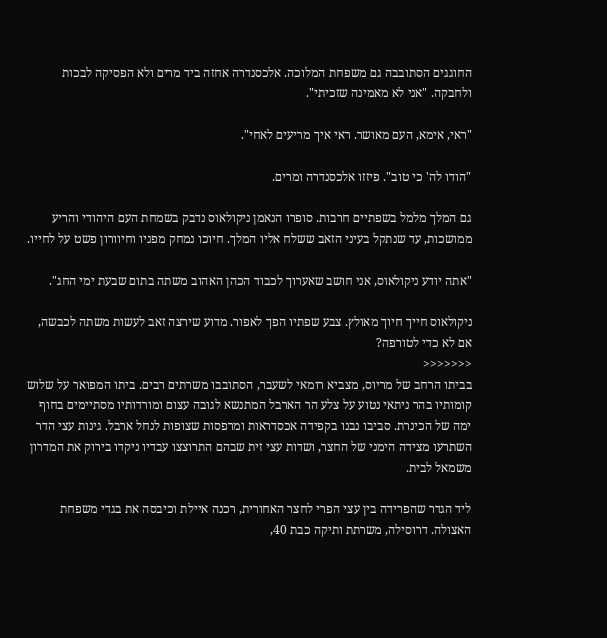החוגגים הסתובבה גם משפחת המלוכה. אלכסנדרה אחזה ביד מרים ולא הפסיקה לבכות ולחבקה. "אני לא מאמינה שזכיתי".

"ראי, אימא, העם מאושר. ראי איך מריעים לאחי".

"הודו לה' כי טוב". פיזזו אלכסנדרה ומרים.

גם המלך מלמל בשפתיים חרבות. סופרו הנאמן ניקולאוס נדבק בשמחת העם היהודי והריע ממושכות, עד שנתקל בעיני הזאב ששלח אליו המלך. חיוכו נמחק מפניו וחיוורון פשט על לחייו.

"אתה יודע ניקולאוס, אני חושב שאערוך לכבוד הכהן האהוב משתה בתום שבעת ימי החג".

ניקולאוס חייך חיוך מאולץ. צבע שפתיו הפך לאפור. מדוע שירצה זאב לעשות משתה לכבשה, אם לא כדי לטורפה?
<<<<<<<
בביתו הרחב של מריוס, מצביא רומאי לשעבר, הסתובבו משרתים רבים. ביתו המפואר על שלוש קומותיו בהר ניתאי נטוע על צלע הר הארבל המתנשא לגובה עצום ומורדותיו מסתיימים בחוף ימה של הכינרת. סביבו נבנו בקפידה אכסדראות ומרפסות שצופות לנחל ארבל. גינות עצי הדר השתרעו מצידה הימני של החצר, ושדות עצי זית שבהם התרוצצו עבדיו ניקדו בירוק את המדרון משמאל לבית.

ליד הגדר שהפרידה בין עצי הפרי לחצר האחורית, רכנה איילת וכיבסה את בגדי משפחת האצולה. דרוסילה, משרתת ותיקה כבת 40,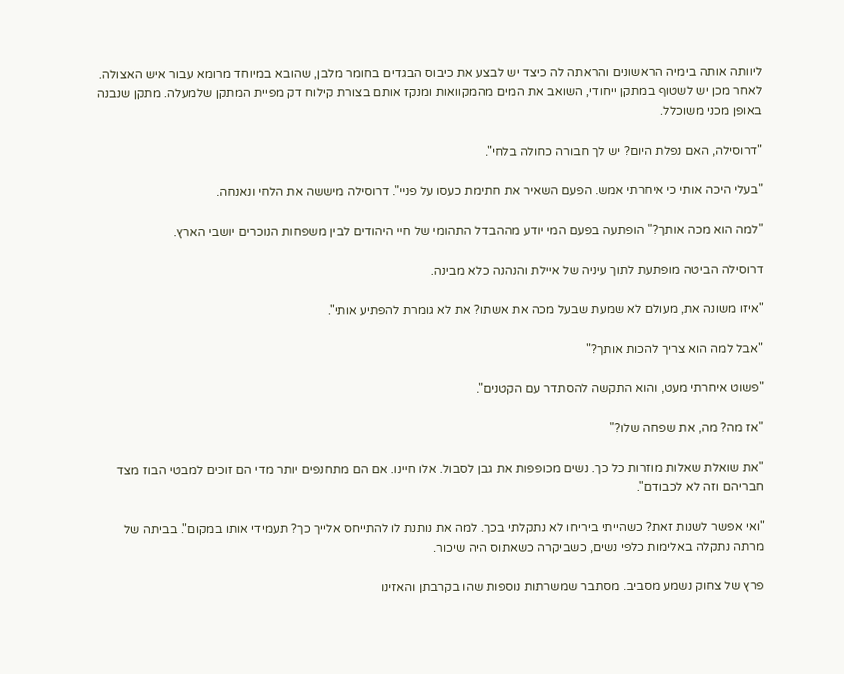ליוותה אותה בימיה הראשונים והראתה לה כיצד יש לבצע את כיבוס הבגדים בחומר מלבן, שהובא במיוחד מרומא עבור איש האצולה. לאחר מכן יש לשטוף במתקן ייחודי, השואב את המים מהמקוואות ומנקז אותם בצורת קילוח דק מפיית המתקן שלמעלה. מתקן שנבנה באופן מכני משוכלל.

"דרוסילה, האם נפלת היום? יש לך חבורה כחולה בלחי".

"בעלי היכה אותי כי איחרתי אמש. הפעם השאיר את חתימת כעסו על פניי". דרוסילה מיששה את הלחי ונאנחה.

"למה הוא מכה אותך?" הופתעה בפעם המי יודע מההבדל התהומי של חיי היהודים לבין משפחות הנוכרים יושבי הארץ.

דרוסילה הביטה מופתעת לתוך עיניה של איילת והנהנה כלא מבינה.

"איזו משונה את, מעולם לא שמעת שבעל מכה את אשתו? את לא גומרת להפתיע אותי".

"אבל למה הוא צריך להכות אותך?"

"פשוט איחרתי מעט, והוא התקשה להסתדר עם הקטנים".

"אז מה? מה, את שפחה שלו?"

"את שואלת שאלות מוזרות כל כך. נשים מכופפות את גבן לסבול. אלו חיינו. אם הם מתחנפים יותר מדי הם זוכים למבטי הבוז מצד חבריהם וזה לא לכבודם".

"ואי אפשר לשנות זאת? כשהייתי ביריחו לא נתקלתי בכך. למה את נותנת לו להתייחס אלייך כך? תעמידי אותו במקום". בביתה של מרתה נתקלה באלימות כלפי נשים, כשביקרה כשאתוס היה שיכור.

פרץ של צחוק נשמע מסביב. מסתבר שמשרתות נוספות שהו בקרבתן והאזינו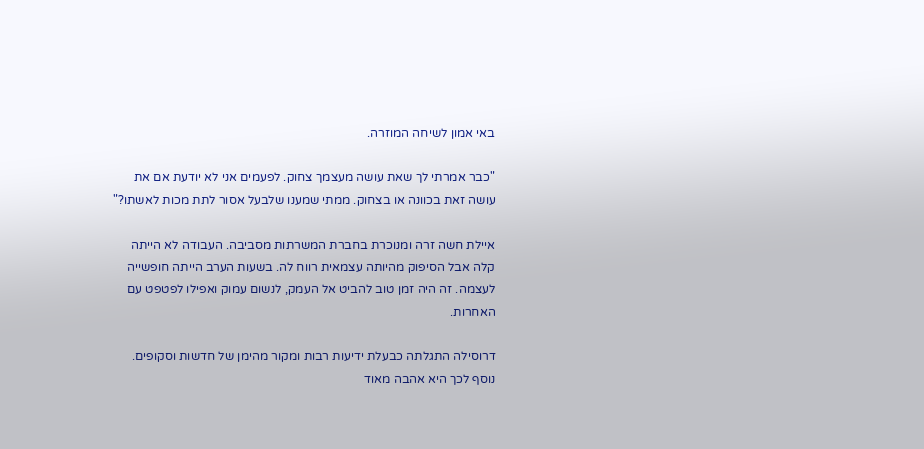באי אמון לשיחה המוזרה.

"כבר אמרתי לך שאת עושה מעצמך צחוק. לפעמים אני לא יודעת אם את עושה זאת בכוונה או בצחוק. ממתי שמענו שלבעל אסור לתת מכות לאשתו?"

איילת חשה זרה ומנוכרת בחברת המשרתות מסביבה. העבודה לא הייתה קלה אבל הסיפוק מהיותה עצמאית רווח לה. בשעות הערב הייתה חופשייה לעצמה. זה היה זמן טוב להביט אל העמק, לנשום עמוק ואפילו לפטפט עם האחרות.

דרוסילה התגלתה כבעלת ידיעות רבות ומקור מהימן של חדשות וסקופים. נוסף לכך היא אהבה מאוד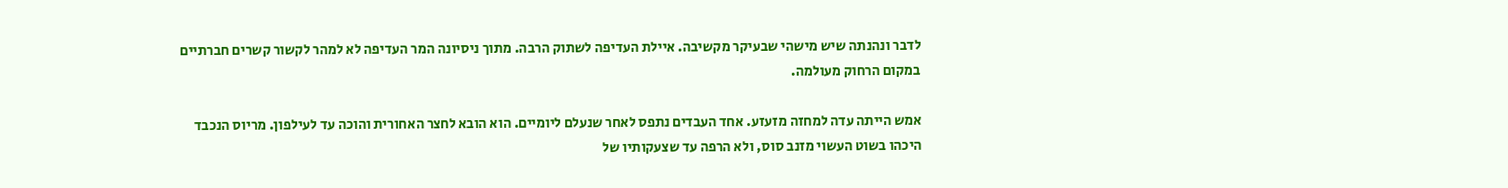לדבר ונהנתה שיש מישהי שבעיקר מקשיבה. איילת העדיפה לשתוק הרבה. מתוך ניסיונה המר העדיפה לא למהר לקשור קשרים חברתיים במקום הרחוק מעולמה.

אמש הייתה עדה למחזה מזעזע. אחד העבדים נתפס לאחר שנעלם ליומיים. הוא הובא לחצר האחורית והוכה עד לעילפון. מריוס הנכבד היכהו בשוט העשוי מזנב סוס, ולא הרפה עד שצעקותיו של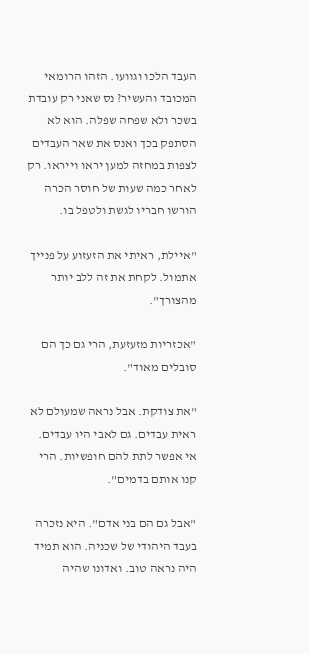העבד הלכו וגוועו. הזהו הרומאי המכובד והעשיר? נס שאני רק עובדת בשכר ולא שפחה שפלה. הוא לא הסתפק בכך ואנס את שאר העבדים לצפות במחזה למען יראו וייראו. רק לאחר כמה שעות של חוסר הכרה הורשו חבריו לגשת ולטפל בו.

"איילת, ראיתי את הזעזוע על פנייך אתמול. לקחת את זה ללב יותר מהצורך".

"אכזריות מזעזעת, הרי גם כך הם סובלים מאוד".

"את צודקת. אבל נראה שמעולם לא ראית עבדים. גם לאבי היו עבדים. אי אפשר לתת להם חופשיות. הרי קנו אותם בדמים".

"אבל גם הם בני אדם". היא נזכרה בעבד היהודי של שכניה. הוא תמיד היה נראה טוב. ואדונו שהיה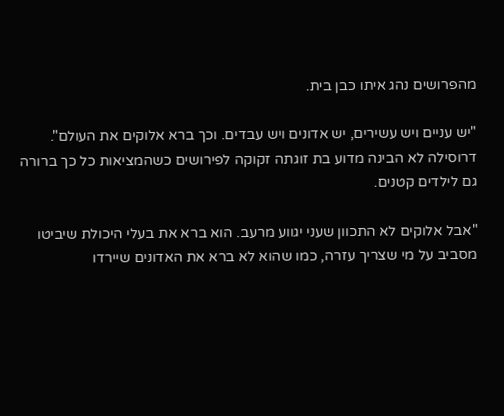מהפרושים נהג איתו כבן בית.

"יש עניים ויש עשירים, יש אדונים ויש עבדים. וכך ברא אלוקים את העולם". דרוסילה לא הבינה מדוע בת זוגתה זקוקה לפירושים כשהמציאות כל כך ברורה גם לילדים קטנים.

"אבל אלוקים לא התכוון שעני יגווע מרעב. הוא ברא את בעלי היכולת שיביטו מסביב על מי שצריך עזרה, כמו שהוא לא ברא את האדונים שיירדו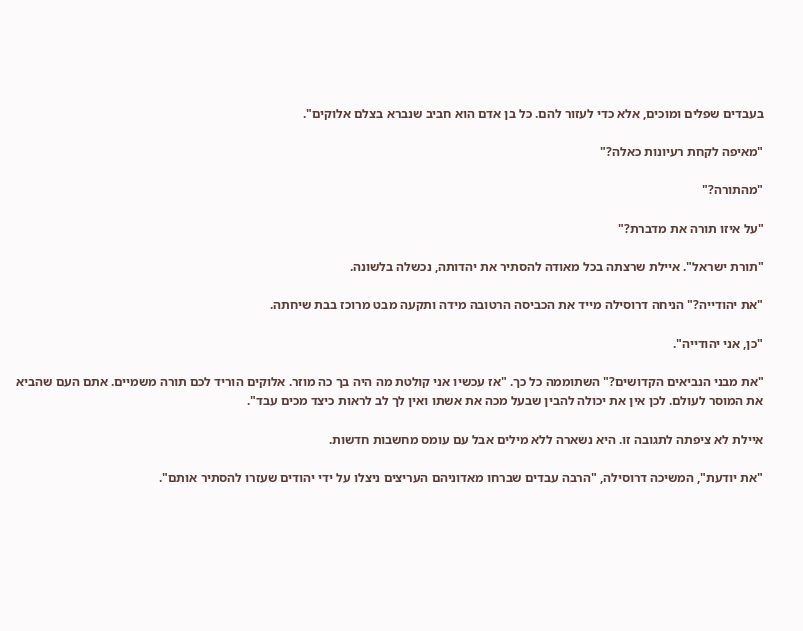בעבדים שפלים ומוכים, אלא כדי לעזור להם. כל בן אדם הוא חביב שנברא בצלם אלוקים".

"מאיפה לקחת רעיונות כאלה?"

"מהתורה?"

"על איזו תורה את מדברת?"

"תורת ישראל". איילת שרצתה בכל מאודה להסתיר את יהדותה, נכשלה בלשונה.

"את יהודייה?" הניחה דרוסילה מייד את הכביסה הרטובה מידה ותקעה מבט מרוכז בבת שיחתה.

"כן, אני יהודייה".

"את מבני הנביאים הקדושים?" השתוממה כל כך. "אז עכשיו אני קולטת מה היה בך כה מוזר. אלוקים הוריד לכם תורה משמיים. אתם העם שהביא את המוסר לעולם. לכן אין את יכולה להבין שבעל מכה את אשתו ואין לך לב לראות כיצד מכים עבד".

איילת לא ציפתה לתגובה זו. היא נשארה ללא מילים אבל עם עומס מחשבות חדשות.

"את יודעת", המשיכה דרוסילה, "הרבה עבדים שברחו מאדוניהם העריצים ניצלו על ידי יהודים שעזרו להסתיר אותם".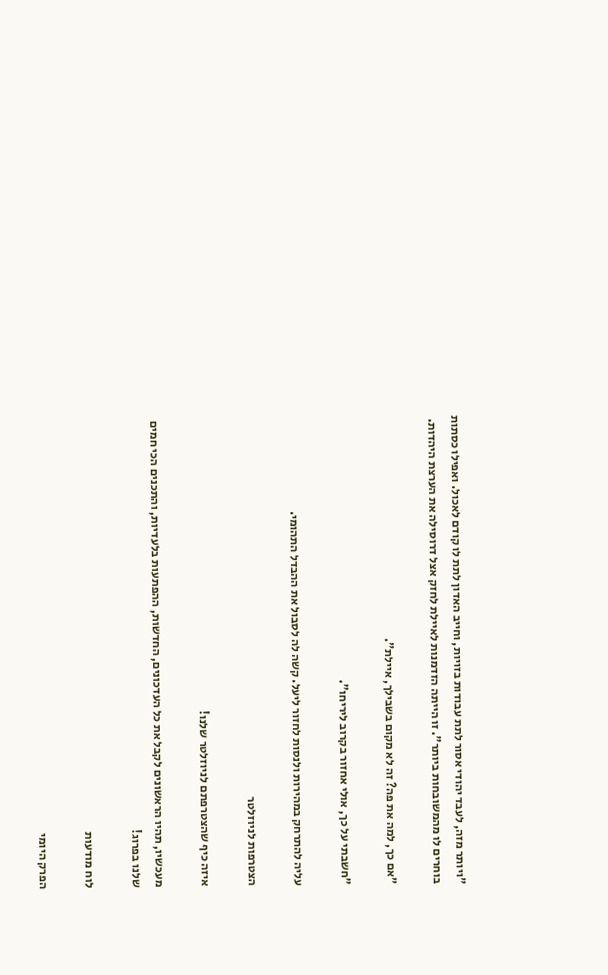"ויותר מזה, לעבד יהודי אסור לתת עבודות בזויות, וחייב האדון לתת לו קודם לאכול. ואפילו כסתות בוחרים לו מהמשובחות ביותר". זו הייתה הזדמנות לאיילת לחזק אצל דרוסילה את הערצת היהדות.

"אם כך, למה את פה? זה לא מקום בשבילך, איילת".

"חשבתי על כך, אולי אחזור בקרוב ליריחו".

עליה להתרחק במהירות ולנסות לחזור ליעל. קשה לה לסבול את ההבדל התהומי.

הצטרפות לניוזלטר

איזה כיף שהצטרפתם לניוזלטר שלנו!

מעכשיו, תהיו הראשונים לקבל את כל העדכונים, החדשות, ההפתעות בלעדיות, והתכנים הכי חמים שלנו בפרוג!

לוח מודעות

הפרק היומי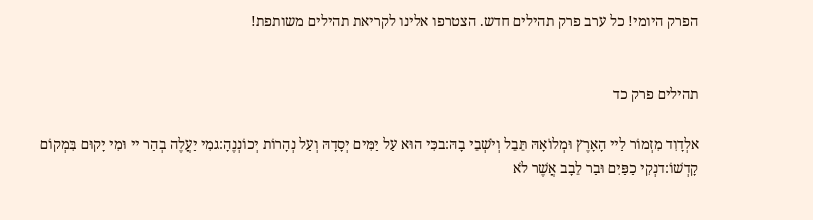הפרק היומי! כל ערב פרק תהילים חדש. הצטרפו אלינו לקריאת תהילים משותפת!


תהילים פרק כד

אלְדָוִד מִזְמוֹר לַיי הָאָרֶץ וּמְלוֹאָהּ תֵּבֵל וְיֹשְׁבֵי בָהּ:בכִּי הוּא עַל יַמִּים יְסָדָהּ וְעַל נְהָרוֹת יְכוֹנְנֶהָ:גמִי יַעֲלֶה בְהַר יי וּמִי יָקוּם בִּמְקוֹם קָדְשׁוֹ:דנְקִי כַפַּיִם וּבַר לֵבָב אֲשֶׁר לֹא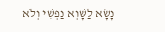נָשָׂא לַשָּׁוְא נַפְשִׁי וְלֹא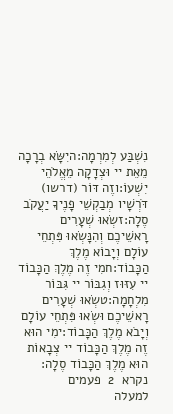נִשְׁבַּע לְמִרְמָה:היִשָּׂא בְרָכָה מֵאֵת יי וּצְדָקָה מֵאֱלֹהֵי יִשְׁעוֹ:וזֶה דּוֹר (דרשו) דֹּרְשָׁיו מְבַקְשֵׁי פָנֶיךָ יַעֲקֹב סֶלָה:זשְׂאוּ שְׁעָרִים רָאשֵׁיכֶם וְהִנָּשְׂאוּ פִּתְחֵי עוֹלָם וְיָבוֹא מֶלֶךְ הַכָּבוֹד:חמִי זֶה מֶלֶךְ הַכָּבוֹד יי עִזּוּז וְגִבּוֹר יי גִּבּוֹר מִלְחָמָה:טשְׂאוּ שְׁעָרִים רָאשֵׁיכֶם וּשְׂאוּ פִּתְחֵי עוֹלָם וְיָבֹא מֶלֶךְ הַכָּבוֹד:ימִי הוּא זֶה מֶלֶךְ הַכָּבוֹד יי צְבָאוֹת הוּא מֶלֶךְ הַכָּבוֹד סֶלָה:
נקרא  2  פעמים
למעלה